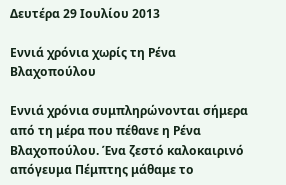Δευτέρα 29 Ιουλίου 2013

Εννιά χρόνια χωρίς τη Ρένα Βλαχοπούλου

Εννιά χρόνια συμπληρώνονται σήμερα από τη μέρα που πέθανε η Ρένα Βλαχοπούλου. Ένα ζεστό καλοκαιρινό απόγευμα Πέμπτης μάθαμε το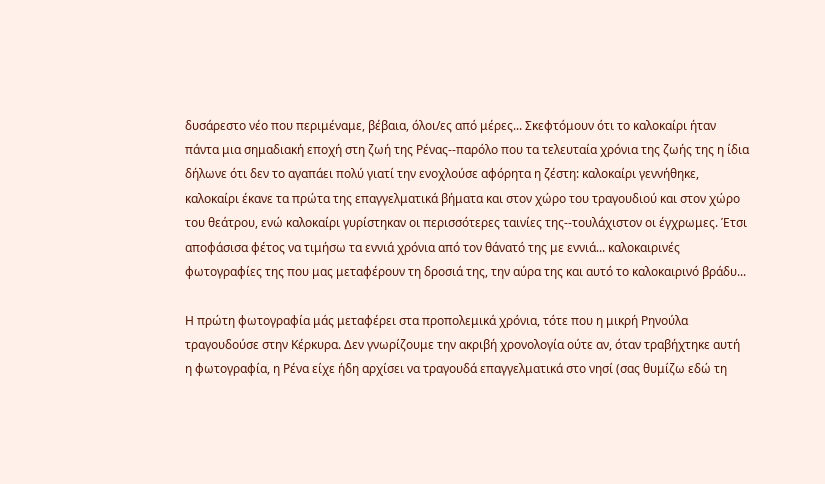δυσάρεστο νέο που περιμέναμε, βέβαια, όλοι/ες από μέρες... Σκεφτόμουν ότι το καλοκαίρι ήταν πάντα μια σημαδιακή εποχή στη ζωή της Ρένας--παρόλο που τα τελευταία χρόνια της ζωής της η ίδια δήλωνε ότι δεν το αγαπάει πολύ γιατί την ενοχλούσε αφόρητα η ζέστη: καλοκαίρι γεννήθηκε, καλοκαίρι έκανε τα πρώτα της επαγγελματικά βήματα και στον χώρο του τραγουδιού και στον χώρο του θεάτρου, ενώ καλοκαίρι γυρίστηκαν οι περισσότερες ταινίες της--τουλάχιστον οι έγχρωμες. Έτσι αποφάσισα φέτος να τιμήσω τα εννιά χρόνια από τον θάνατό της με εννιά... καλοκαιρινές φωτογραφίες της που μας μεταφέρουν τη δροσιά της, την αύρα της και αυτό το καλοκαιρινό βράδυ...

Η πρώτη φωτογραφία μάς μεταφέρει στα προπολεμικά χρόνια, τότε που η μικρή Ρηνούλα τραγουδούσε στην Κέρκυρα. Δεν γνωρίζουμε την ακριβή χρονολογία ούτε αν, όταν τραβήχτηκε αυτή η φωτογραφία, η Ρένα είχε ήδη αρχίσει να τραγουδά επαγγελματικά στο νησί (σας θυμίζω εδώ τη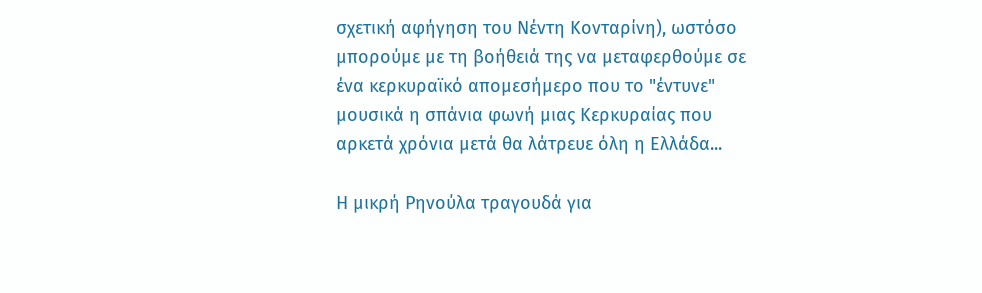σχετική αφήγηση του Νέντη Κονταρίνη), ωστόσο μπορούμε με τη βοήθειά της να μεταφερθούμε σε ένα κερκυραϊκό απομεσήμερο που το "έντυνε" μουσικά η σπάνια φωνή μιας Κερκυραίας που αρκετά χρόνια μετά θα λάτρευε όλη η Ελλάδα...

Η μικρή Ρηνούλα τραγουδά για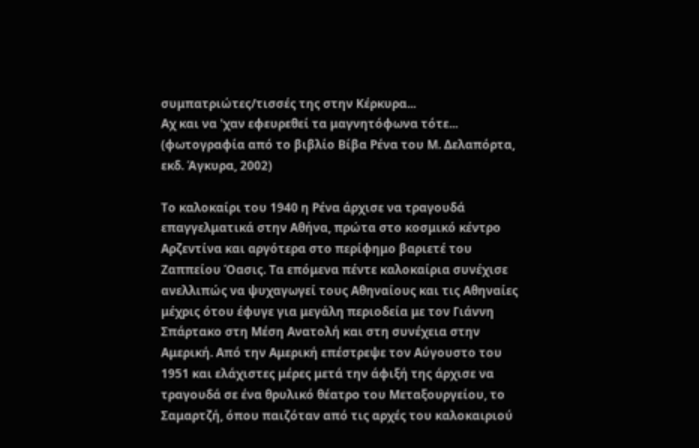συμπατριώτες/τισσές της στην Κέρκυρα...
Αχ και να 'χαν εφευρεθεί τα μαγνητόφωνα τότε...
(φωτογραφία από το βιβλίο Βίβα Ρένα του Μ. Δελαπόρτα, εκδ. Άγκυρα, 2002)

Το καλοκαίρι του 1940 η Ρένα άρχισε να τραγουδά επαγγελματικά στην Αθήνα, πρώτα στο κοσμικό κέντρο Αρζεντίνα και αργότερα στο περίφημο βαριετέ του Ζαππείου Όασις. Τα επόμενα πέντε καλοκαίρια συνέχισε ανελλιπώς να ψυχαγωγεί τους Αθηναίους και τις Αθηναίες μέχρις ότου έφυγε για μεγάλη περιοδεία με τον Γιάννη Σπάρτακο στη Μέση Ανατολή και στη συνέχεια στην Αμερική. Από την Αμερική επέστρεψε τον Αύγουστο του 1951 και ελάχιστες μέρες μετά την άφιξή της άρχισε να τραγουδά σε ένα θρυλικό θέατρο του Μεταξουργείου, το Σαμαρτζή, όπου παιζόταν από τις αρχές του καλοκαιριού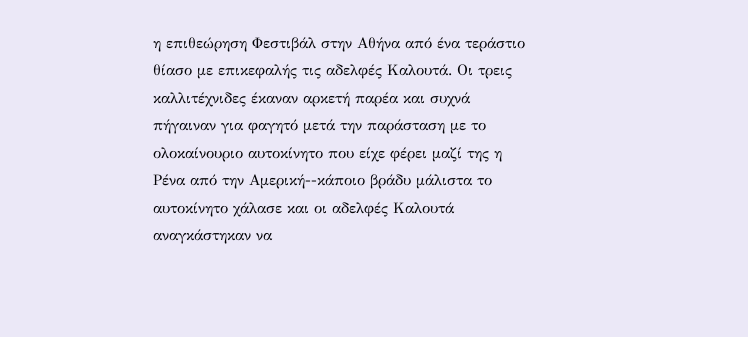η επιθεώρηση Φεστιβάλ στην Αθήνα από ένα τεράστιο θίασο με επικεφαλής τις αδελφές Καλουτά. Οι τρεις καλλιτέχνιδες έκαναν αρκετή παρέα και συχνά πήγαιναν για φαγητό μετά την παράσταση με το ολοκαίνουριο αυτοκίνητο που είχε φέρει μαζί της η Ρένα από την Αμερική--κάποιο βράδυ μάλιστα το αυτοκίνητο χάλασε και οι αδελφές Καλουτά αναγκάστηκαν να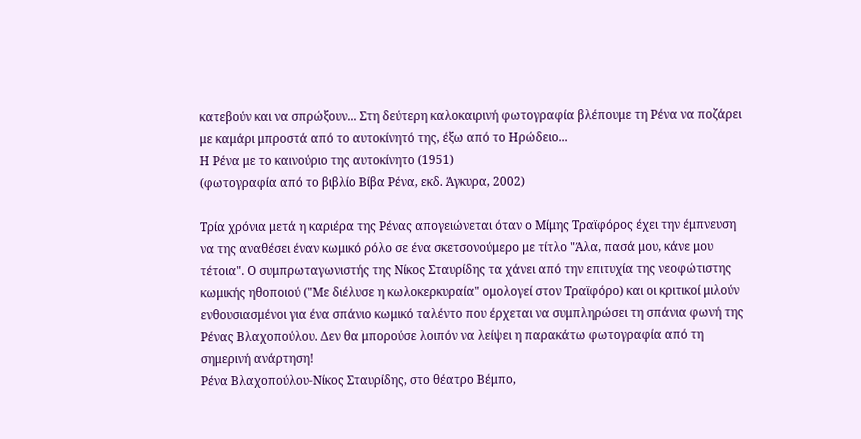κατεβούν και να σπρώξουν... Στη δεύτερη καλοκαιρινή φωτογραφία βλέπουμε τη Ρένα να ποζάρει με καμάρι μπροστά από το αυτοκίνητό της, έξω από το Ηρώδειο...
Η Ρένα με το καινούριο της αυτοκίνητο (1951)
(φωτογραφία από το βιβλίο Βίβα Ρένα, εκδ. Άγκυρα, 2002)

Τρία χρόνια μετά η καριέρα της Ρένας απογειώνεται όταν ο Μίμης Τραϊφόρος έχει την έμπνευση να της αναθέσει έναν κωμικό ρόλο σε ένα σκετσονούμερο με τίτλο "Άλα, πασά μου, κάνε μου τέτοια". Ο συμπρωταγωνιστής της Νίκος Σταυρίδης τα χάνει από την επιτυχία της νεοφώτιστης κωμικής ηθοποιού ("Με διέλυσε η κωλοκερκυραία" ομολογεί στον Τραϊφόρο) και οι κριτικοί μιλούν ενθουσιασμένοι για ένα σπάνιο κωμικό ταλέντο που έρχεται να συμπληρώσει τη σπάνια φωνή της Ρένας Βλαχοπούλου. Δεν θα μπορούσε λοιπόν να λείψει η παρακάτω φωτογραφία από τη σημερινή ανάρτηση!
Ρένα Βλαχοπούλου-Νίκος Σταυρίδης, στο θέατρο Βέμπο,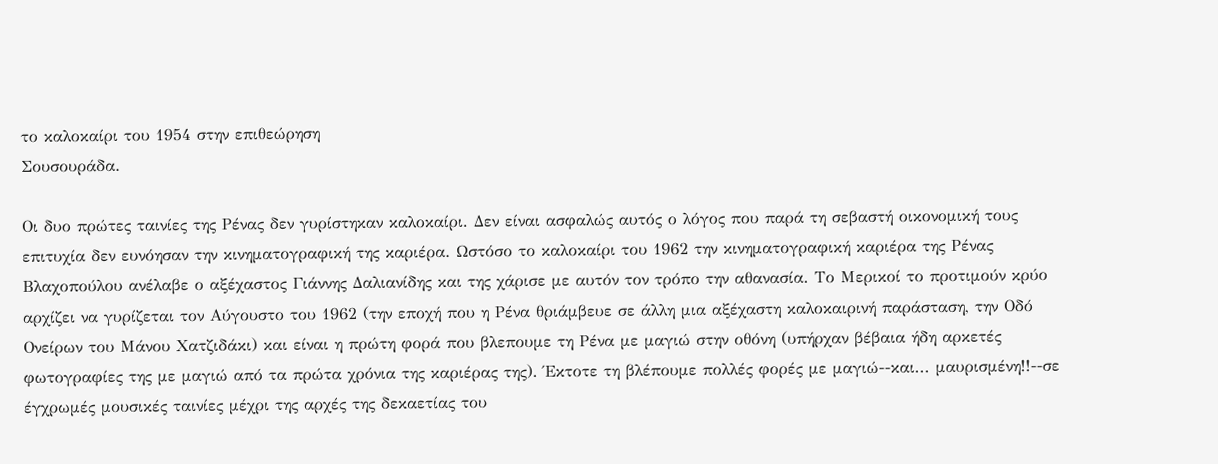το καλοκαίρι του 1954 στην επιθεώρηση
Σουσουράδα.

Οι δυο πρώτες ταινίες της Ρένας δεν γυρίστηκαν καλοκαίρι. Δεν είναι ασφαλώς αυτός ο λόγος που παρά τη σεβαστή οικονομική τους επιτυχία δεν ευνόησαν την κινηματογραφική της καριέρα. Ωστόσο το καλοκαίρι του 1962 την κινηματογραφική καριέρα της Ρένας Βλαχοπούλου ανέλαβε ο αξέχαστος Γιάννης Δαλιανίδης και της χάρισε με αυτόν τον τρόπο την αθανασία. Το Μερικοί το προτιμούν κρύο αρχίζει να γυρίζεται τον Αύγουστο του 1962 (την εποχή που η Ρένα θριάμβευε σε άλλη μια αξέχαστη καλοκαιρινή παράσταση, την Οδό Ονείρων του Μάνου Χατζιδάκι) και είναι η πρώτη φορά που βλεπουμε τη Ρένα με μαγιώ στην οθόνη (υπήρχαν βέβαια ήδη αρκετές φωτογραφίες της με μαγιώ από τα πρώτα χρόνια της καριέρας της). Έκτοτε τη βλέπουμε πολλές φορές με μαγιώ--και... μαυρισμένη!!--σε έγχρωμές μουσικές ταινίες μέχρι της αρχές της δεκαετίας του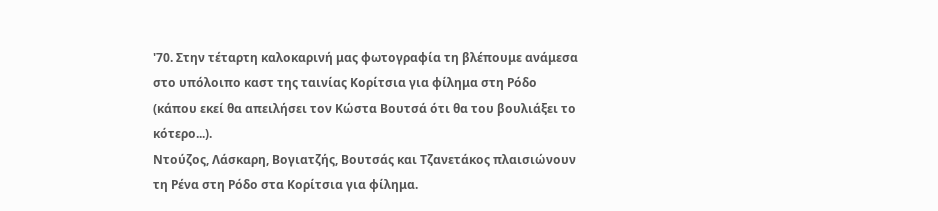'70. Στην τέταρτη καλοκαρινή μας φωτογραφία τη βλέπουμε ανάμεσα στο υπόλοιπο καστ της ταινίας Κορίτσια για φίλημα στη Ρόδο (κάπου εκεί θα απειλήσει τον Κώστα Βουτσά ότι θα του βουλιάξει το κότερο...).
Ντούζος, Λάσκαρη, Βογιατζής, Βουτσάς και Τζανετάκος πλαισιώνουν τη Ρένα στη Ρόδο στα Κορίτσια για φίλημα.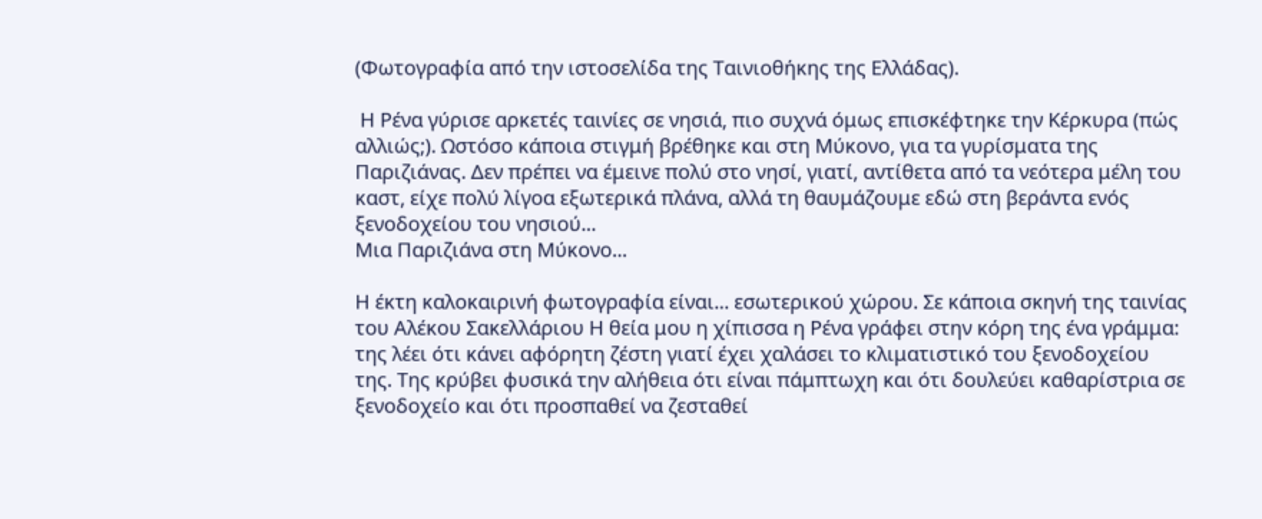(Φωτογραφία από την ιστοσελίδα της Ταινιοθήκης της Ελλάδας).

 Η Ρένα γύρισε αρκετές ταινίες σε νησιά, πιο συχνά όμως επισκέφτηκε την Κέρκυρα (πώς αλλιώς;). Ωστόσο κάποια στιγμή βρέθηκε και στη Μύκονο, για τα γυρίσματα της Παριζιάνας. Δεν πρέπει να έμεινε πολύ στο νησί, γιατί, αντίθετα από τα νεότερα μέλη του καστ, είχε πολύ λίγοα εξωτερικά πλάνα, αλλά τη θαυμάζουμε εδώ στη βεράντα ενός ξενοδοχείου του νησιού...
Μια Παριζιάνα στη Μύκονο...

Η έκτη καλοκαιρινή φωτογραφία είναι... εσωτερικού χώρου. Σε κάποια σκηνή της ταινίας του Αλέκου Σακελλάριου Η θεία μου η χίπισσα η Ρένα γράφει στην κόρη της ένα γράμμα: της λέει ότι κάνει αφόρητη ζέστη γιατί έχει χαλάσει το κλιματιστικό του ξενοδοχείου της. Της κρύβει φυσικά την αλήθεια ότι είναι πάμπτωχη και ότι δουλεύει καθαρίστρια σε ξενοδοχείο και ότι προσπαθεί να ζεσταθεί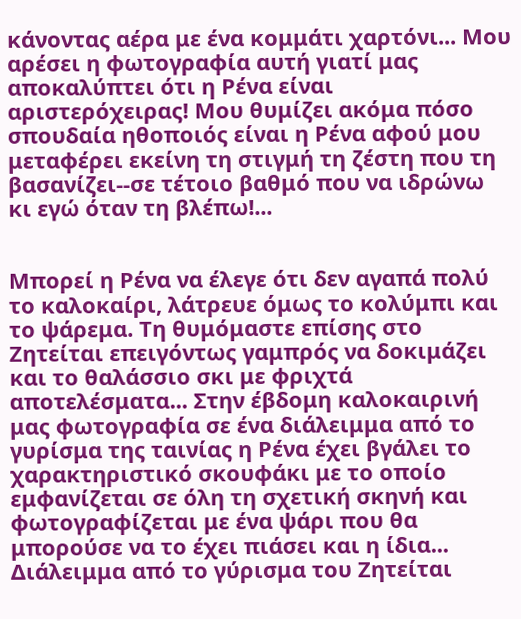κάνοντας αέρα με ένα κομμάτι χαρτόνι... Μου αρέσει η φωτογραφία αυτή γιατί μας αποκαλύπτει ότι η Ρένα είναι αριστερόχειρας! Μου θυμίζει ακόμα πόσο σπουδαία ηθοποιός είναι η Ρένα αφού μου μεταφέρει εκείνη τη στιγμή τη ζέστη που τη βασανίζει--σε τέτοιο βαθμό που να ιδρώνω κι εγώ όταν τη βλέπω!...


Μπορεί η Ρένα να έλεγε ότι δεν αγαπά πολύ το καλοκαίρι, λάτρευε όμως το κολύμπι και το ψάρεμα. Τη θυμόμαστε επίσης στο Ζητείται επειγόντως γαμπρός να δοκιμάζει και το θαλάσσιο σκι με φριχτά αποτελέσματα... Στην έβδομη καλοκαιρινή μας φωτογραφία σε ένα διάλειμμα από το γυρίσμα της ταινίας η Ρένα έχει βγάλει το χαρακτηριστικό σκουφάκι με το οποίο εμφανίζεται σε όλη τη σχετική σκηνή και φωτογραφίζεται με ένα ψάρι που θα μπορούσε να το έχει πιάσει και η ίδια...
Διάλειμμα από το γύρισμα του Ζητείται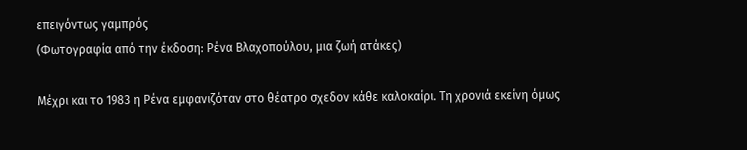επειγόντως γαμπρός
(Φωτογραφία από την έκδοση: Ρένα Βλαχοπούλου, μια ζωή ατάκες)

Μέχρι και το 1983 η Ρένα εμφανιζόταν στο θέατρο σχεδον κάθε καλοκαίρι. Τη χρονιά εκείνη όμως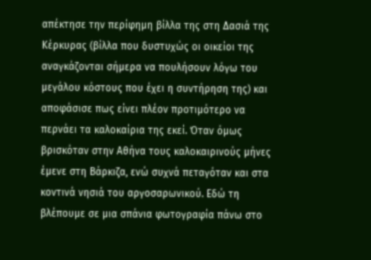απέκτησε την περίφημη βίλλα της στη Δασιά της Κέρκυρας (βίλλα που δυστυχώς οι οικείοι της αναγκάζονται σήμερα να πουλήσουν λόγω του μεγάλου κόστους που έχει η συντήρηση της) και αποφάσισε πως είνει πλέον προτιμότερο να περνάει τα καλοκαίρια της εκεί. Όταν όμως βρισκόταν στην Αθήνα τους καλοκαιρινούς μήνες έμενε στη Βάρκιζα, ενώ συχνά πεταγόταν και στα κοντινά νησιά του αργοσαρωνικού. Εδώ τη βλέπουμε σε μια σπάνια φωτογραφία πάνω στο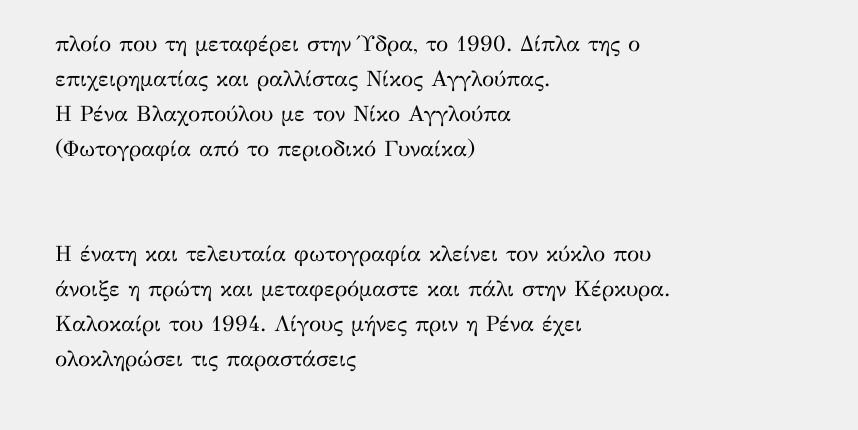πλοίο που τη μεταφέρει στην Ύδρα, το 1990. Δίπλα της ο επιχειρηματίας και ραλλίστας Νίκος Αγγλούπας.
Η Ρένα Βλαχοπούλου με τον Νίκο Αγγλούπα
(Φωτογραφία από το περιοδικό Γυναίκα)


Η ένατη και τελευταία φωτογραφία κλείνει τον κύκλο που άνοιξε η πρώτη και μεταφερόμαστε και πάλι στην Κέρκυρα. Καλοκαίρι του 1994. Λίγους μήνες πριν η Ρένα έχει ολοκληρώσει τις παραστάσεις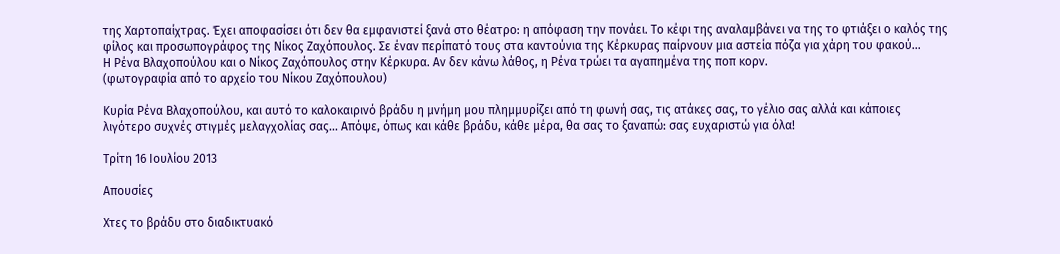της Χαρτοπαίχτρας. Έχει αποφασίσει ότι δεν θα εμφανιστεί ξανά στο θέατρο: η απόφαση την πονάει. Το κέφι της αναλαμβάνει να της το φτιάξει ο καλός της φίλος και προσωπογράφος της Νίκος Ζαχόπουλος. Σε έναν περίπατό τους στα καντούνια της Κέρκυρας παίρνουν μια αστεία πόζα για χάρη του φακού...
Η Ρένα Βλαχοπούλου και ο Νίκος Ζαχόπουλος στην Κέρκυρα. Αν δεν κάνω λάθος, η Ρένα τρώει τα αγαπημένα της ποπ κορν.
(φωτογραφία από το αρχείο του Νίκου Ζαχόπουλου)

Κυρία Ρένα Βλαχοπούλου, και αυτό το καλοκαιρινό βράδυ η μνήμη μου πλημμυρίζει από τη φωνή σας, τις ατάκες σας, το γέλιο σας αλλά και κάποιες λιγότερο συχνές στιγμές μελαγχολίας σας... Απόψε, όπως και κάθε βράδυ, κάθε μέρα, θα σας το ξαναπώ: σας ευχαριστώ για όλα!

Τρίτη 16 Ιουλίου 2013

Απουσίες

Χτες το βράδυ στο διαδικτυακό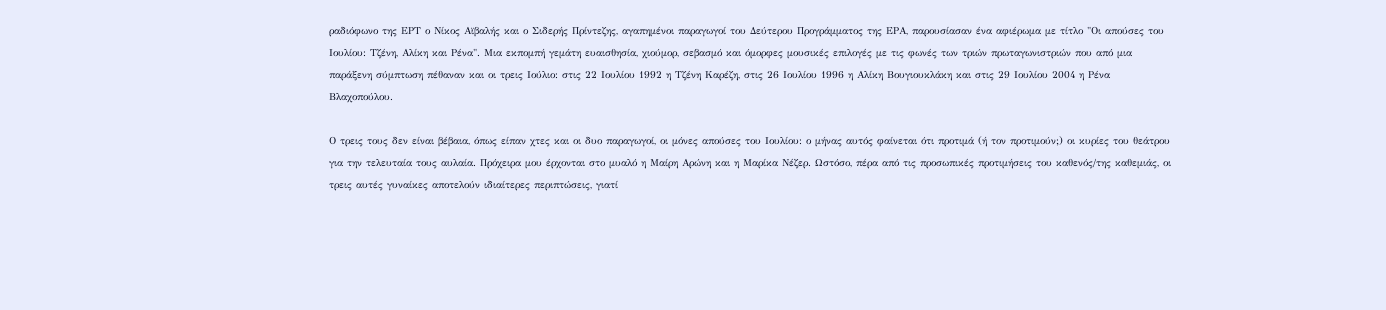ραδιόφωνο της ΕΡΤ ο Νίκος Αϊβαλής και ο Σιδερής Πρίντεζης, αγαπημένοι παραγωγοί του Δεύτερου Προγράμματος της ΕΡΑ, παρουσίασαν ένα αφιέρωμα με τίτλο "Οι απούσες του Ιουλίου: Τζένη, Αλίκη και Ρένα". Μια εκπομπή γεμάτη ευαισθησία, χιούμορ, σεβασμό και όμορφες μουσικές επιλογές με τις φωνές των τριών πρωταγωνιστριών που από μια παράξενη σύμπτωση πέθαναν και οι τρεις Ιούλιο: στις 22 Ιουλίου 1992 η Τζένη Καρέζη, στις 26 Ιουλίου 1996 η Αλίκη Βουγιουκλάκη και στις 29 Ιουλίου 2004 η Ρένα Βλαχοπούλου.

Ο τρεις τους δεν είναι βέβαια, όπως είπαν χτες και οι δυο παραγωγοί, οι μόνες απούσες του Ιουλίου: ο μήνας αυτός φαίνεται ότι προτιμά (ή τον προτιμούν;) οι κυρίες του θεάτρου για την τελευταία τους αυλαία. Πρόχειρα μου έρχονται στο μυαλό η Μαίρη Αρώνη και η Μαρίκα Νέζερ. Ωστόσο, πέρα από τις προσωπικές προτιμήσεις του καθενός/της καθεμιάς, οι τρεις αυτές γυναίκες αποτελούν ιδιαίτερες περιπτώσεις, γιατί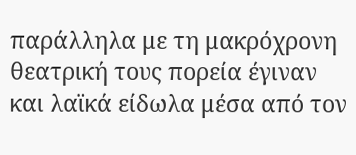παράλληλα με τη μακρόχρονη θεατρική τους πορεία έγιναν και λαϊκά είδωλα μέσα από τον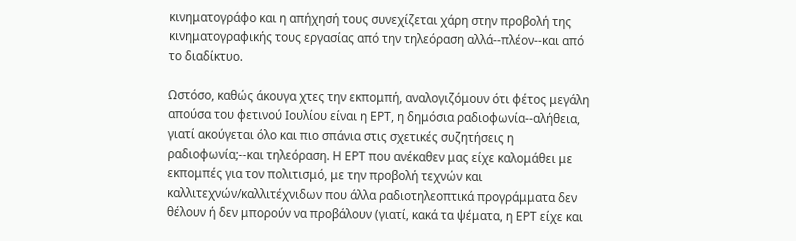κινηματογράφο και η απήχησή τους συνεχίζεται χάρη στην προβολή της κινηματογραφικής τους εργασίας από την τηλεόραση αλλά--πλέον--και από το διαδίκτυο.

Ωστόσο, καθώς άκουγα χτες την εκπομπή, αναλογιζόμουν ότι φέτος μεγάλη απούσα του φετινού Ιουλίου είναι η ΕΡΤ, η δημόσια ραδιοφωνία--αλήθεια, γιατί ακούγεται όλο και πιο σπάνια στις σχετικές συζητήσεις η ραδιοφωνία;--και τηλεόραση. Η ΕΡΤ που ανέκαθεν μας είχε καλομάθει με εκπομπές για τον πολιτισμό, με την προβολή τεχνών και καλλιτεχνών/καλλιτέχνιδων που άλλα ραδιοτηλεοπτικά προγράμματα δεν θέλουν ή δεν μπορούν να προβάλουν (γιατί, κακά τα ψέματα, η ΕΡΤ είχε και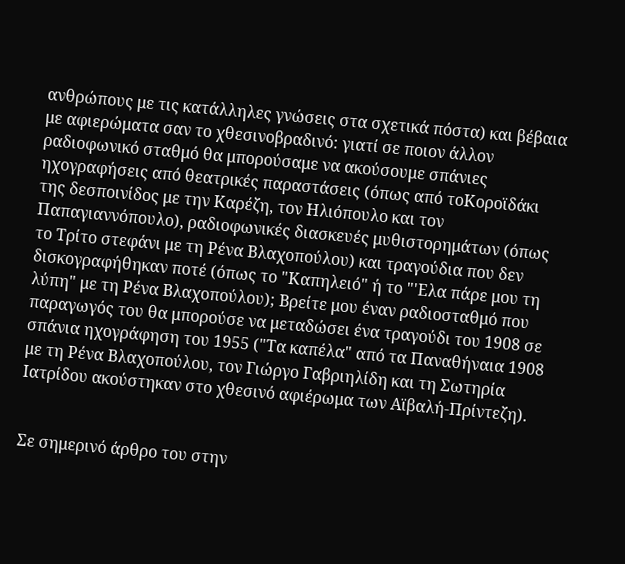ανθρώπους με τις κατάλληλες γνώσεις στα σχετικά πόστα) και βέβαια με αφιερώματα σαν το χθεσινοβραδινό: γιατί σε ποιον άλλον ραδιοφωνικό σταθμό θα μπορούσαμε να ακούσουμε σπάνιες ηχογραφήσεις από θεατρικές παραστάσεις (όπως από τοΚοροϊδάκι της δεσποινίδος με την Καρέζη, τον Ηλιόπουλο και τον Παπαγιαννόπουλο), ραδιοφωνικές διασκευές μυθιστορημάτων (όπως το Τρίτο στεφάνι με τη Ρένα Βλαχοπούλου) και τραγούδια που δεν δισκογραφήθηκαν ποτέ (όπως το "Καπηλειό" ή το "'Ελα πάρε μου τη λύπη" με τη Ρένα Βλαχοπούλου); Βρείτε μου έναν ραδιοσταθμό που παραγωγός του θα μπορούσε να μεταδώσει ένα τραγούδι του 1908 σε σπάνια ηχογράφηση του 1955 ("Τα καπέλα" από τα Παναθήναια 1908 με τη Ρένα Βλαχοπούλου, τον Γιώργο Γαβριηλίδη και τη Σωτηρία Ιατρίδου ακούστηκαν στο χθεσινό αφιέρωμα των Αϊβαλή-Πρίντεζη).


Σε σημερινό άρθρο του στην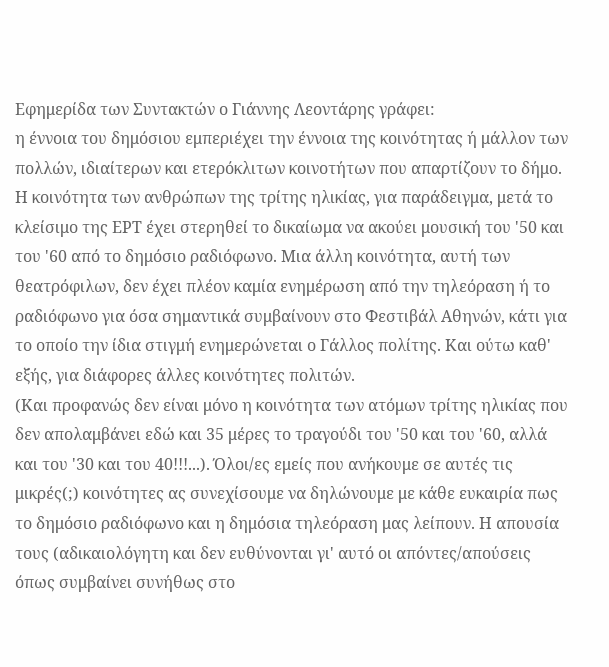Εφημερίδα των Συντακτών ο Γιάννης Λεοντάρης γράφει:
η έννοια του δημόσιου εμπεριέχει την έννοια της κοινότητας ή μάλλον των πολλών, ιδιαίτερων και ετερόκλιτων κοινοτήτων που απαρτίζουν το δήμο. Η κοινότητα των ανθρώπων της τρίτης ηλικίας, για παράδειγμα, μετά το κλείσιμο της ΕΡΤ έχει στερηθεί το δικαίωμα να ακούει μουσική του '50 και του '60 από το δημόσιο ραδιόφωνο. Μια άλλη κοινότητα, αυτή των θεατρόφιλων, δεν έχει πλέον καμία ενημέρωση από την τηλεόραση ή το ραδιόφωνο για όσα σημαντικά συμβαίνουν στο Φεστιβάλ Αθηνών, κάτι για το οποίο την ίδια στιγμή ενημερώνεται ο Γάλλος πολίτης. Και ούτω καθ' εξής, για διάφορες άλλες κοινότητες πολιτών.
(Και προφανώς δεν είναι μόνο η κοινότητα των ατόμων τρίτης ηλικίας που δεν απολαμβάνει εδώ και 35 μέρες το τραγούδι του '50 και του '60, αλλά και του '30 και του 40!!!...). Όλοι/ες εμείς που ανήκουμε σε αυτές τις μικρές(;) κοινότητες ας συνεχίσουμε να δηλώνουμε με κάθε ευκαιρία πως το δημόσιο ραδιόφωνο και η δημόσια τηλεόραση μας λείπουν. Η απουσία τους (αδικαιολόγητη και δεν ευθύνονται γι' αυτό οι απόντες/απούσεις όπως συμβαίνει συνήθως στο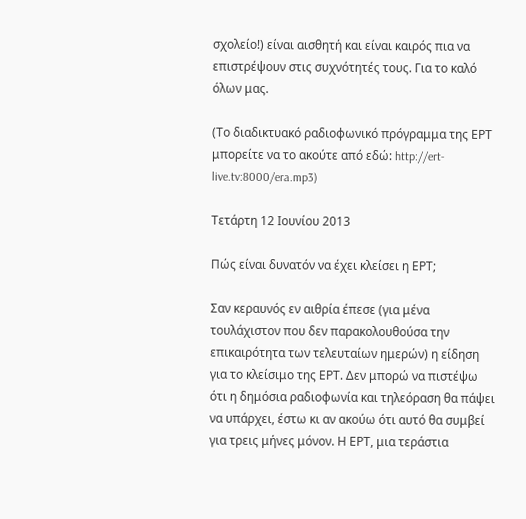σχολείο!) είναι αισθητή και είναι καιρός πια να επιστρέψουν στις συχνότητές τους. Για το καλό όλων μας.

(Το διαδικτυακό ραδιοφωνικό πρόγραμμα της ΕΡΤ μπορείτε να το ακούτε από εδώ: http://ert-live.tv:8000/era.mp3)

Τετάρτη 12 Ιουνίου 2013

Πώς είναι δυνατόν να έχει κλείσει η ΕΡΤ;

Σαν κεραυνός εν αιθρία έπεσε (για μένα τουλάχιστον που δεν παρακολουθούσα την επικαιρότητα των τελευταίων ημερών) η είδηση για το κλείσιμο της ΕΡΤ. Δεν μπορώ να πιστέψω ότι η δημόσια ραδιοφωνία και τηλεόραση θα πάψει να υπάρχει, έστω κι αν ακούω ότι αυτό θα συμβεί για τρεις μήνες μόνον. Η ΕΡΤ, μια τεράστια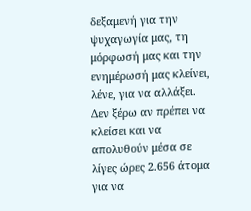δεξαμενή για την ψυχαγωγία μας, τη μόρφωσή μας και την ενημέρωσή μας κλείνει, λένε, για να αλλάξει.
Δεν ξέρω αν πρέπει να κλείσει και να απολυθούν μέσα σε λίγες ώρες 2.656 άτομα για να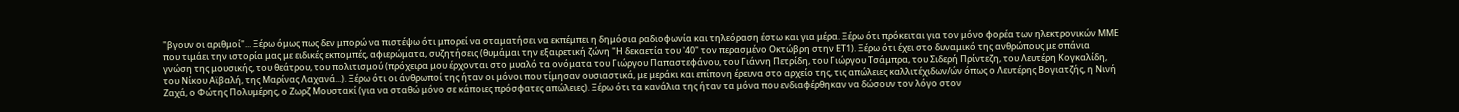"βγουν οι αριθμοί"... Ξέρω όμως πως δεν μπορώ να πιστέψω ότι μπορεί να σταματήσει να εκπέμπει η δημόσια ραδιοφωνία και τηλεόραση έστω και για μέρα. Ξέρω ότι πρόκειται για τον μόνο φορέα των ηλεκτρονικών ΜΜΕ που τιμάει την ιστορία μας με ειδικές εκπομπές, αφιερώματα, συζητήσεις (θυμάμαι την εξαιρετική ζώνη "Η δεκαετία του '40" τον περασμένο Οκτώβρη στην ΕΤ1). Ξέρω ότι έχει στο δυναμικό της ανθρώπους με σπάνια γνώση της μουσικής, του θεάτρου, του πολιτισμού (πρόχειρα μου έρχονται στο μυαλό τα ονόματα του Γιώργου Παπαστεφάνου, του Γιάννη Πετρίδη, του Γιώργου Τσάμπρα, του Σιδερή Πρίντεζη, του Λευτέρη Κογκαλίδη, του Νίκου Αϊβαλή, της Μαρίνας Λαχανά...). Ξέρω ότι οι άνθρωποί της ήταν οι μόνοι που τίμησαν ουσιαστικά, με μεράκι και επίπονη έρευνα στο αρχείο της, τις απώλειες καλλιτέχιδων/ών όπως ο Λευτέρης Βογιατζής, η Νινή Ζαχά, ο Φώτης Πολυμέρης, ο Ζωρζ Μουστακί (για να σταθώ μόνο σε κάποιες πρόσφατες απώλειες). Ξέρω ότι τα κανάλια της ήταν τα μόνα που ενδιαφέρθηκαν να δώσουν τον λόγο στον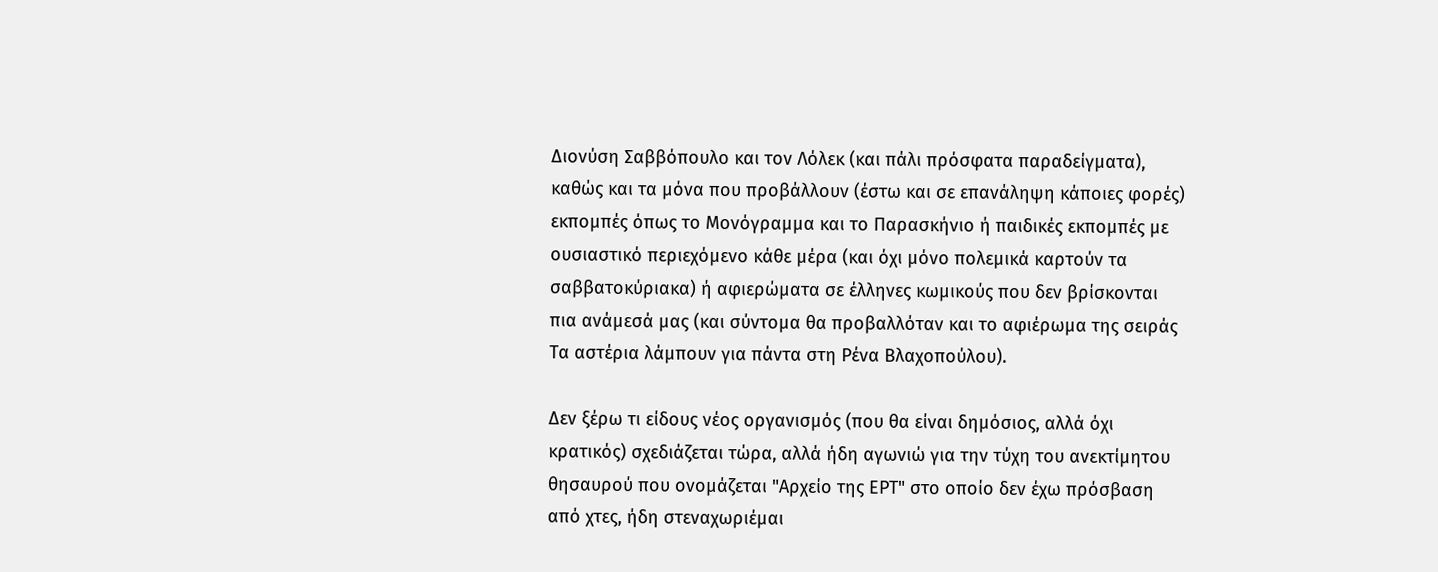Διονύση Σαββόπουλο και τον Λόλεκ (και πάλι πρόσφατα παραδείγματα), καθώς και τα μόνα που προβάλλουν (έστω και σε επανάληψη κάποιες φορές) εκπομπές όπως το Μονόγραμμα και το Παρασκήνιο ή παιδικές εκπομπές με ουσιαστικό περιεχόμενο κάθε μέρα (και όχι μόνο πολεμικά καρτούν τα σαββατοκύριακα) ή αφιερώματα σε έλληνες κωμικούς που δεν βρίσκονται πια ανάμεσά μας (και σύντομα θα προβαλλόταν και το αφιέρωμα της σειράς Τα αστέρια λάμπουν για πάντα στη Ρένα Βλαχοπούλου).

Δεν ξέρω τι είδους νέος οργανισμός (που θα είναι δημόσιος, αλλά όχι κρατικός) σχεδιάζεται τώρα, αλλά ήδη αγωνιώ για την τύχη του ανεκτίμητου θησαυρού που ονομάζεται "Αρχείο της ΕΡΤ" στο οποίο δεν έχω πρόσβαση από χτες, ήδη στεναχωριέμαι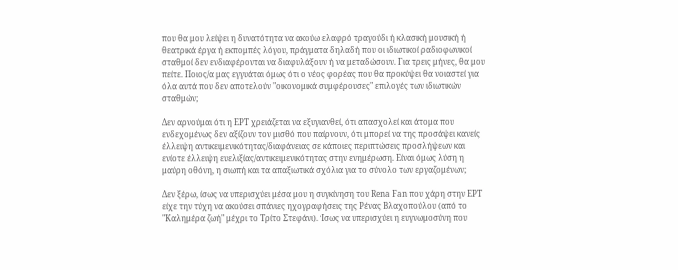που θα μου λείψει η δυνατότητα να ακούω ελαφρό τραγούδι ή κλασική μουσική ή θεατρικά έργα ή εκπομπές λόγου, πράγματα δηλαδή που οι ιδιωτικοί ραδιοφωνικοί σταθμοί δεν ενδιαφέρονται να διαφυλάξουν ή να μεταδώσουν. Για τρεις μήνες, θα μου πείτε. Ποιος/α μας εγγυάται όμως ότι ο νέος φορέας που θα προκύψει θα νοιαστεί για όλα αυτά που δεν αποτελούν "οικονομικά συμφέρουσες" επιλογές των ιδιωτικών σταθμών;

Δεν αρνούμαι ότι η ΕΡΤ χρειάζεται να εξυγιανθεί, ότι απασχολεί και άτομα που ενδεχομένως δεν αξίζουν τον μισθό που παίρνουν, ότι μπορεί να της προσάψει κανείς έλλειψη αντικειμενικότητας/διαφάνειας σε κάποιες περιπτώσεις προσλήψεων και ενίοτε έλλειψη ευελιξίας/αντικειμενικότητας στην ενημέρωση. Είναι όμως λύση η μαύρη οθόνη, η σιωπή και τα απαξιωτικά σχόλια για το σύνολο των εργαζομένων;

Δεν ξέρω, ίσως να υπερισχύει μέσα μου η συγκίνηση του Rena Fan που χάρη στην ΕΡΤ είχε την τύχη να ακούσει σπάνιες ηχογραφήσεις της Ρένας Βλαχοπούλου (από το "Καλημέρα ζωή" μέχρι το Τρίτο Στεφάνι). Ίσως να υπερισχύει η ευγνωμοσύνη που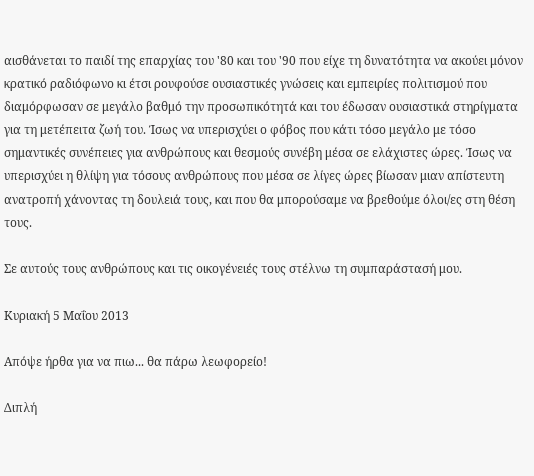αισθάνεται το παιδί της επαρχίας του '80 και του '90 που είχε τη δυνατότητα να ακούει μόνον κρατικό ραδιόφωνο κι έτσι ρουφούσε ουσιαστικές γνώσεις και εμπειρίες πολιτισμού που διαμόρφωσαν σε μεγάλο βαθμό την προσωπικότητά και του έδωσαν ουσιαστικά στηρίγματα για τη μετέπειτα ζωή του. Ίσως να υπερισχύει ο φόβος που κάτι τόσο μεγάλο με τόσο σημαντικές συνέπειες για ανθρώπους και θεσμούς συνέβη μέσα σε ελάχιστες ώρες. Ίσως να υπερισχύει η θλίψη για τόσους ανθρώπους που μέσα σε λίγες ώρες βίωσαν μιαν απίστευτη ανατροπή χάνοντας τη δουλειά τους, και που θα μπορούσαμε να βρεθούμε όλοι/ες στη θέση τους.

Σε αυτούς τους ανθρώπους και τις οικογένειές τους στέλνω τη συμπαράστασή μου.

Κυριακή 5 Μαΐου 2013

Απόψε ήρθα για να πιω... θα πάρω λεωφορείο!

Διπλή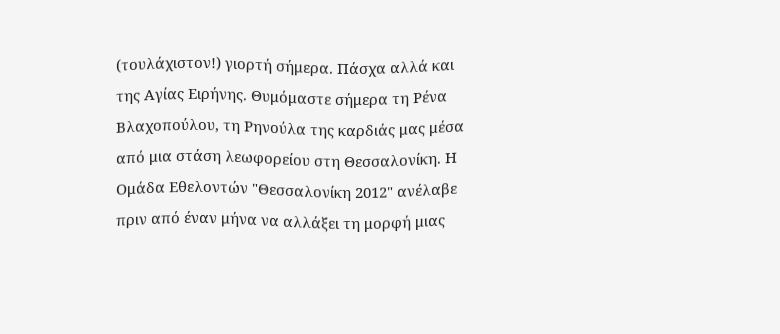(τουλάχιστον!) γιορτή σήμερα. Πάσχα αλλά και της Αγίας Ειρήνης. Θυμόμαστε σήμερα τη Ρένα Βλαχοπούλου, τη Ρηνούλα της καρδιάς μας μέσα από μια στάση λεωφορείου στη Θεσσαλονίκη. Η Ομάδα Εθελοντών "Θεσσαλονίκη 2012" ανέλαβε πριν από έναν μήνα να αλλάξει τη μορφή μιας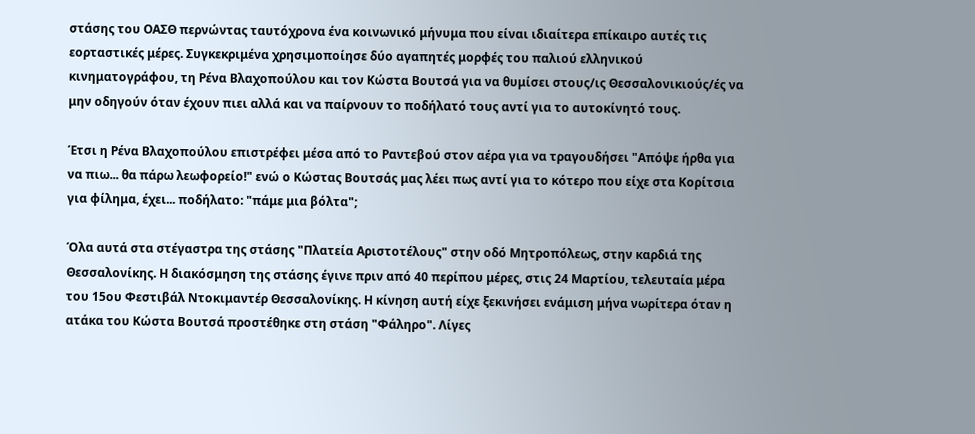στάσης του ΟΑΣΘ περνώντας ταυτόχρονα ένα κοινωνικό μήνυμα που είναι ιδιαίτερα επίκαιρο αυτές τις εορταστικές μέρες. Συγκεκριμένα χρησιμοποίησε δύο αγαπητές μορφές του παλιού ελληνικού κινηματογράφου, τη Ρένα Βλαχοπούλου και τον Κώστα Βουτσά για να θυμίσει στους/ις Θεσσαλονικιούς/ές να μην οδηγούν όταν έχουν πιει αλλά και να παίρνουν το ποδήλατό τους αντί για το αυτοκίνητό τους.

Έτσι η Ρένα Βλαχοπούλου επιστρέφει μέσα από το Ραντεβού στον αέρα για να τραγουδήσει "Απόψε ήρθα για να πιω... θα πάρω λεωφορείο!" ενώ ο Κώστας Βουτσάς μας λέει πως αντί για το κότερο που είχε στα Κορίτσια για φίλημα, έχει... ποδήλατο: "πάμε μια βόλτα";

Όλα αυτά στα στέγαστρα της στάσης "Πλατεία Αριστοτέλους" στην οδό Μητροπόλεως, στην καρδιά της Θεσσαλονίκης. Η διακόσμηση της στάσης έγινε πριν από 40 περίπου μέρες, στις 24 Μαρτίου, τελευταία μέρα του 15ου Φεστιβάλ Ντοκιμαντέρ Θεσσαλονίκης. Η κίνηση αυτή είχε ξεκινήσει ενάμιση μήνα νωρίτερα όταν η ατάκα του Κώστα Βουτσά προστέθηκε στη στάση "Φάληρο". Λίγες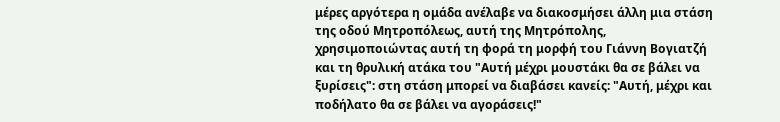μέρες αργότερα η ομάδα ανέλαβε να διακοσμήσει άλλη μια στάση της οδού Μητροπόλεως, αυτή της Μητρόπολης, χρησιμοποιώντας αυτή τη φορά τη μορφή του Γιάννη Βογιατζή και τη θρυλική ατάκα του "Αυτή μέχρι μουστάκι θα σε βάλει να ξυρίσεις": στη στάση μπορεί να διαβάσει κανείς: "Αυτή, μέχρι και ποδήλατο θα σε βάλει να αγοράσεις!"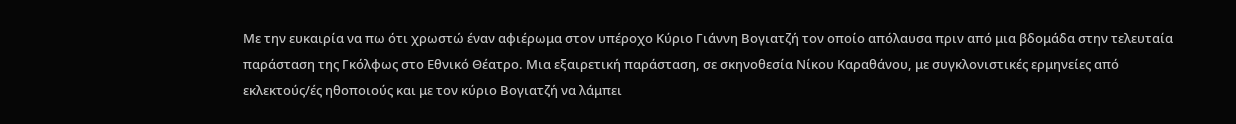Με την ευκαιρία να πω ότι χρωστώ έναν αφιέρωμα στον υπέροχο Κύριο Γιάννη Βογιατζή τον οποίο απόλαυσα πριν από μια βδομάδα στην τελευταία παράσταση της Γκόλφως στο Εθνικό Θέατρο. Μια εξαιρετική παράσταση, σε σκηνοθεσία Νίκου Καραθάνου, με συγκλονιστικές ερμηνείες από εκλεκτούς/ές ηθοποιούς και με τον κύριο Βογιατζή να λάμπει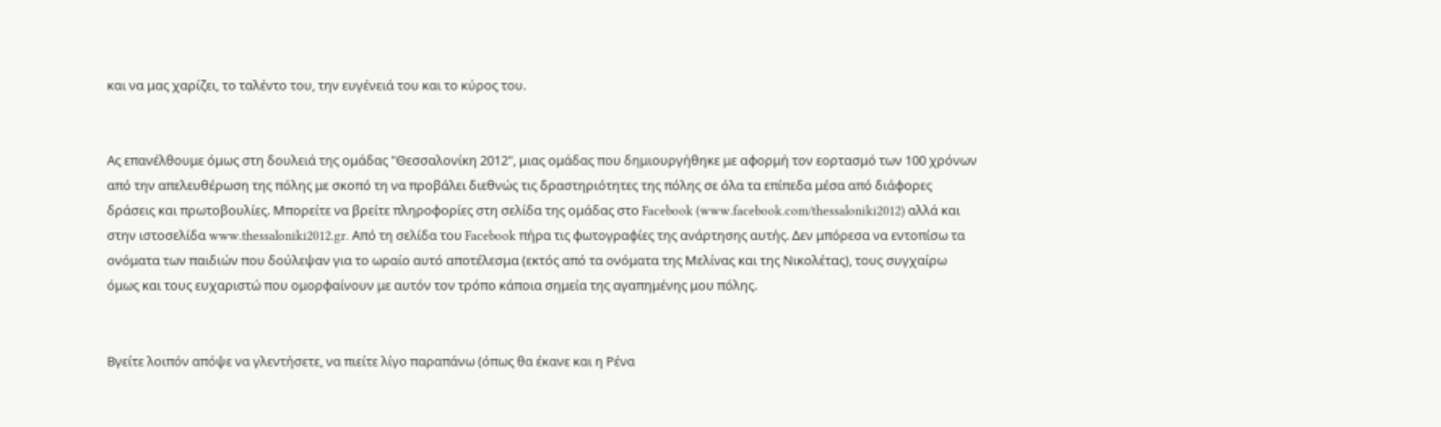και να μας χαρίζει, το ταλέντο του, την ευγένειά του και το κύρος του.


Ας επανέλθουμε όμως στη δουλειά της ομάδας "Θεσσαλονίκη 2012", μιας ομάδας που δημιουργήθηκε με αφορμή τον εορτασμό των 100 χρόνων από την απελευθέρωση της πόλης με σκοπό τη να προβάλει διεθνώς τις δραστηριότητες της πόλης σε όλα τα επίπεδα μέσα από διάφορες δράσεις και πρωτοβουλίες. Μπορείτε να βρείτε πληροφορίες στη σελίδα της ομάδας στο Facebook (www.facebook.com/thessaloniki2012) αλλά και στην ιστοσελίδα www.thessaloniki2012.gr. Από τη σελίδα του Facebook πήρα τις φωτογραφίες της ανάρτησης αυτής. Δεν μπόρεσα να εντοπίσω τα ονόματα των παιδιών που δούλεψαν για το ωραίο αυτό αποτέλεσμα (εκτός από τα ονόματα της Μελίνας και της Νικολέτας), τους συγχαίρω όμως και τους ευχαριστώ που ομορφαίνουν με αυτόν τον τρόπο κάποια σημεία της αγαπημένης μου πόλης.


Βγείτε λοιπόν απόψε να γλεντήσετε, να πιείτε λίγο παραπάνω (όπως θα έκανε και η Ρένα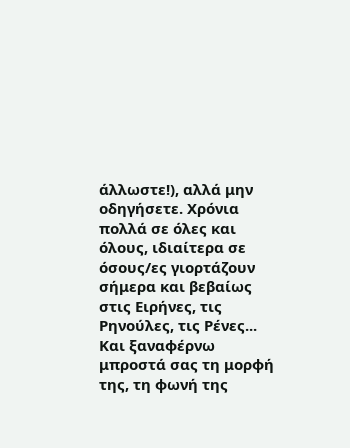άλλωστε!), αλλά μην οδηγήσετε. Χρόνια πολλά σε όλες και όλους, ιδιαίτερα σε όσους/ες γιορτάζουν σήμερα και βεβαίως στις Ειρήνες, τις Ρηνούλες, τις Ρένες... Και ξαναφέρνω μπροστά σας τη μορφή της, τη φωνή της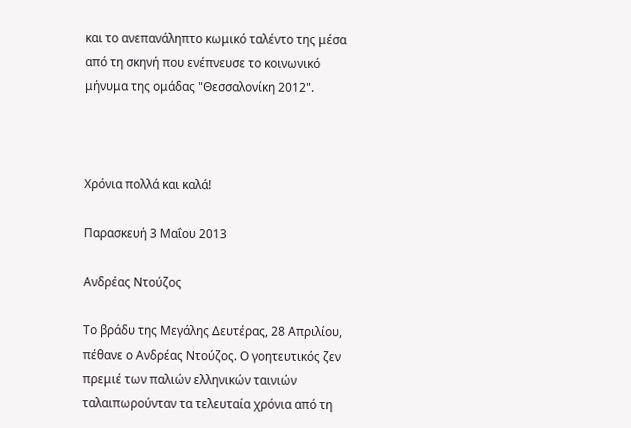και το ανεπανάληπτο κωμικό ταλέντο της μέσα από τη σκηνή που ενέπνευσε το κοινωνικό μήνυμα της ομάδας "Θεσσαλονίκη 2012".



Χρόνια πολλά και καλά!

Παρασκευή 3 Μαΐου 2013

Ανδρέας Ντούζος

Το βράδυ της Μεγάλης Δευτέρας, 28 Απριλίου, πέθανε ο Ανδρέας Ντούζος. Ο γοητευτικός ζεν πρεμιέ των παλιών ελληνικών ταινιών ταλαιπωρούνταν τα τελευταία χρόνια από τη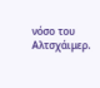νόσο του Αλτσχάιμερ.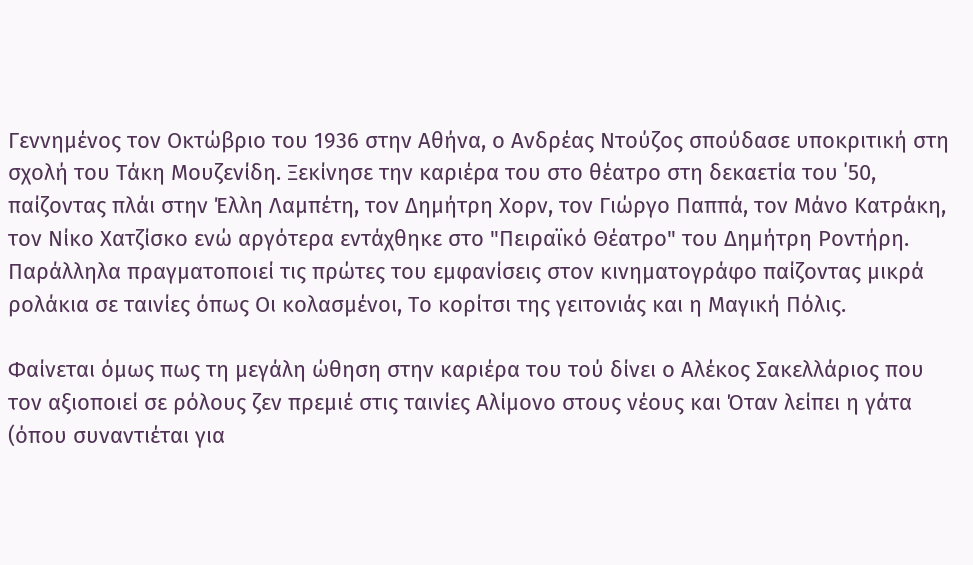Γεννημένος τον Οκτώβριο του 1936 στην Αθήνα, ο Ανδρέας Ντούζος σπούδασε υποκριτική στη σχολή του Τάκη Μουζενίδη. Ξεκίνησε την καριέρα του στο θέατρο στη δεκαετία του ΄50, παίζοντας πλάι στην Έλλη Λαμπέτη, τον Δημήτρη Χορν, τον Γιώργο Παππά, τον Μάνο Κατράκη, τον Νίκο Χατζίσκο ενώ αργότερα εντάχθηκε στο "Πειραϊκό Θέατρο" του Δημήτρη Ροντήρη. Παράλληλα πραγματοποιεί τις πρώτες του εμφανίσεις στον κινηματογράφο παίζοντας μικρά ρολάκια σε ταινίες όπως Οι κολασμένοι, Το κορίτσι της γειτονιάς και η Μαγική Πόλις.

Φαίνεται όμως πως τη μεγάλη ώθηση στην καριέρα του τού δίνει ο Αλέκος Σακελλάριος που τον αξιοποιεί σε ρόλους ζεν πρεμιέ στις ταινίες Αλίμονο στους νέους και Όταν λείπει η γάτα (όπου συναντιέται για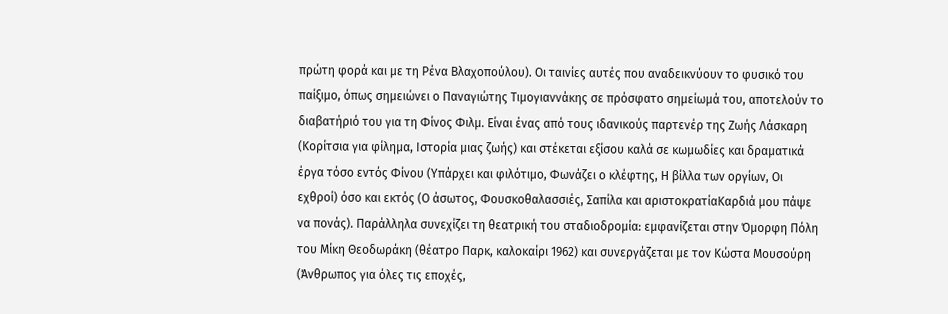πρώτη φορά και με τη Ρένα Βλαχοπούλου). Οι ταινίες αυτές που αναδεικνύουν το φυσικό του παίξιμο, όπως σημειώνει ο Παναγιώτης Τιμογιαννάκης σε πρόσφατο σημείωμά του, αποτελούν το διαβατήριό του για τη Φίνος Φιλμ. Είναι ένας από τους ιδανικούς παρτενέρ της Ζωής Λάσκαρη (Κορίτσια για φίλημα, Ιστορία μιας ζωής) και στέκεται εξίσου καλά σε κωμωδίες και δραματικά έργα τόσο εντός Φίνου (Υπάρχει και φιλότιμο, Φωνάζει ο κλέφτης, Η βίλλα των οργίων, Οι εχθροί) όσο και εκτός (Ο άσωτος, Φουσκοθαλασσιές, Σαπίλα και αριστοκρατίαΚαρδιά μου πάψε να πονάς). Παράλληλα συνεχίζει τη θεατρική του σταδιοδρομία: εμφανίζεται στην Όμορφη Πόλη του Μίκη Θεοδωράκη (θέατρο Παρκ, καλοκαίρι 1962) και συνεργάζεται με τον Κώστα Μουσούρη (Άνθρωπος για όλες τις εποχές,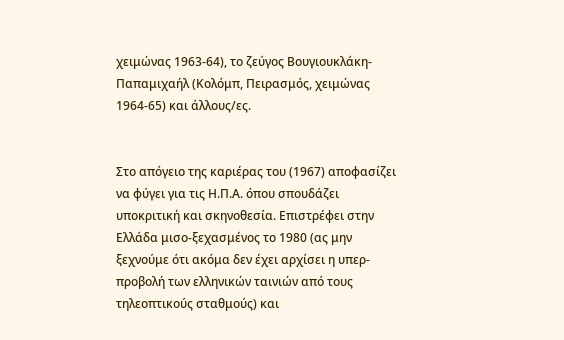χειμώνας 1963-64), το ζεύγος Βουγιουκλάκη-Παπαμιχαήλ (Κολόμπ, Πειρασμός, χειμώνας 1964-65) και άλλους/ες.


Στο απόγειο της καριέρας του (1967) αποφασίζει να φύγει για τις Η.Π.Α. όπου σπουδάζει υποκριτική και σκηνοθεσία. Επιστρέφει στην Ελλάδα μισο-ξεχασμένος το 1980 (ας μην ξεχνούμε ότι ακόμα δεν έχει αρχίσει η υπερ-προβολή των ελληνικών ταινιών από τους τηλεοπτικούς σταθμούς) και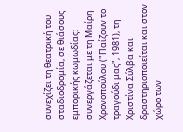συνεχίζει τη θεατρική του σταδιοδρομία, σε θιάσους εμπορικής κωμωδίας: συνεργάζεται με τη Μαίρη Χρονοπούλου ("Παίζουν το τραγούδι μας", 1981), τη Χριστίνα Σύλβα και δραστηριοποιείται και στον χώρο των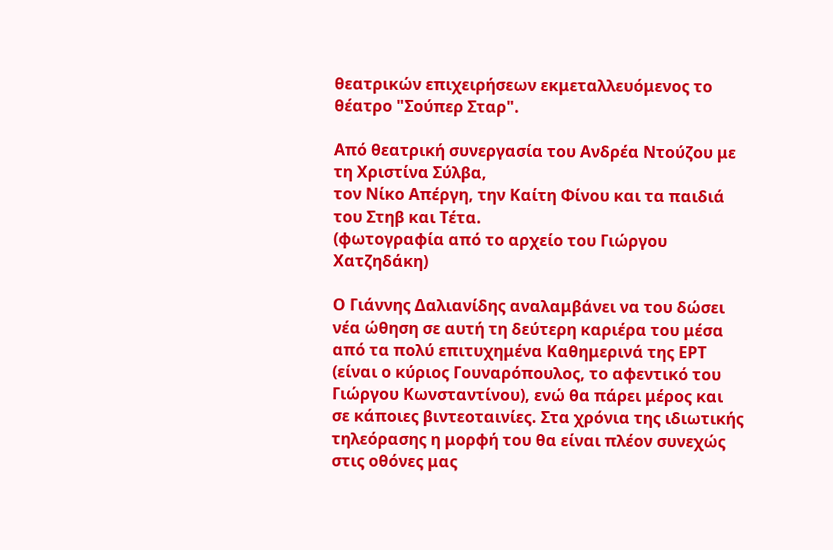θεατρικών επιχειρήσεων εκμεταλλευόμενος το θέατρο "Σούπερ Σταρ".

Από θεατρική συνεργασία του Ανδρέα Ντούζου με τη Χριστίνα Σύλβα,
τον Νίκο Απέργη, την Καίτη Φίνου και τα παιδιά του Στηβ και Τέτα.
(φωτογραφία από το αρχείο του Γιώργου Χατζηδάκη)

Ο Γιάννης Δαλιανίδης αναλαμβάνει να του δώσει νέα ώθηση σε αυτή τη δεύτερη καριέρα του μέσα από τα πολύ επιτυχημένα Καθημερινά της ΕΡΤ (είναι ο κύριος Γουναρόπουλος, το αφεντικό του Γιώργου Κωνσταντίνου), ενώ θα πάρει μέρος και σε κάποιες βιντεοταινίες. Στα χρόνια της ιδιωτικής τηλεόρασης η μορφή του θα είναι πλέον συνεχώς στις οθόνες μας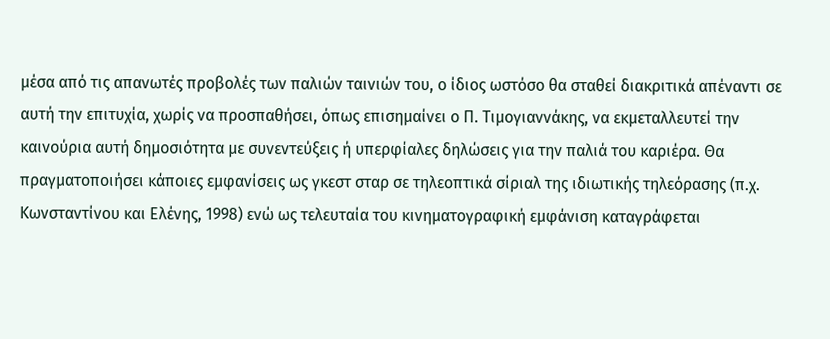μέσα από τις απανωτές προβολές των παλιών ταινιών του, ο ίδιος ωστόσο θα σταθεί διακριτικά απέναντι σε αυτή την επιτυχία, χωρίς να προσπαθήσει, όπως επισημαίνει ο Π. Τιμογιαννάκης, να εκμεταλλευτεί την καινούρια αυτή δημοσιότητα με συνεντεύξεις ή υπερφίαλες δηλώσεις για την παλιά του καριέρα. Θα πραγματοποιήσει κάποιες εμφανίσεις ως γκεστ σταρ σε τηλεοπτικά σίριαλ της ιδιωτικής τηλεόρασης (π.χ. Κωνσταντίνου και Ελένης, 1998) ενώ ως τελευταία του κινηματογραφική εμφάνιση καταγράφεται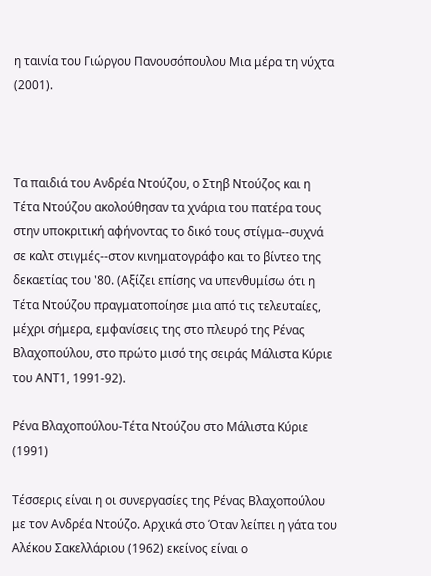η ταινία του Γιώργου Πανουσόπουλου Μια μέρα τη νύχτα (2001).



Τα παιδιά του Ανδρέα Ντούζου, ο Στηβ Ντούζος και η Τέτα Ντούζου ακολούθησαν τα χνάρια του πατέρα τους στην υποκριτική αφήνοντας το δικό τους στίγμα--συχνά σε καλτ στιγμές--στον κινηματογράφο και το βίντεο της δεκαετίας του '80. (Αξίζει επίσης να υπενθυμίσω ότι η Τέτα Ντούζου πραγματοποίησε μια από τις τελευταίες, μέχρι σήμερα, εμφανίσεις της στο πλευρό της Ρένας Βλαχοπούλου, στο πρώτο μισό της σειράς Μάλιστα Κύριε του ΑΝΤ1, 1991-92).

Ρένα Βλαχοπούλου-Τέτα Ντούζου στο Μάλιστα Κύριε (1991)

Τέσσερις είναι η οι συνεργασίες της Ρένας Βλαχοπούλου με τον Ανδρέα Ντούζο. Αρχικά στο Όταν λείπει η γάτα του Αλέκου Σακελλάριου (1962) εκείνος είναι ο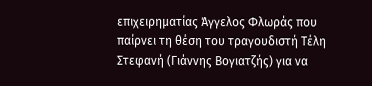επιχειρηματίας Άγγελος Φλωράς που παίρνει τη θέση του τραγουδιστή Τέλη Στεφανή (Γιάννης Βογιατζής) για να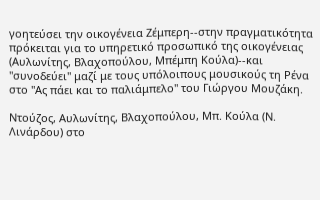γοητεύσει την οικογένεια Ζέμπερη--στην πραγματικότητα πρόκειται για το υπηρετικό προσωπικό της οικογένειας (Αυλωνίτης, Βλαχοπούλου, Μπέμπη Κούλα)--και "συνοδεύει" μαζί με τους υπόλοιπους μουσικούς τη Ρένα στο "Ας πάει και το παλιάμπελο" του Γιώργου Μουζάκη.

Ντούζος, Αυλωνίτης, Βλαχοπούλου, Μπ. Κούλα (Ν. Λινάρδου) στο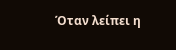Όταν λείπει η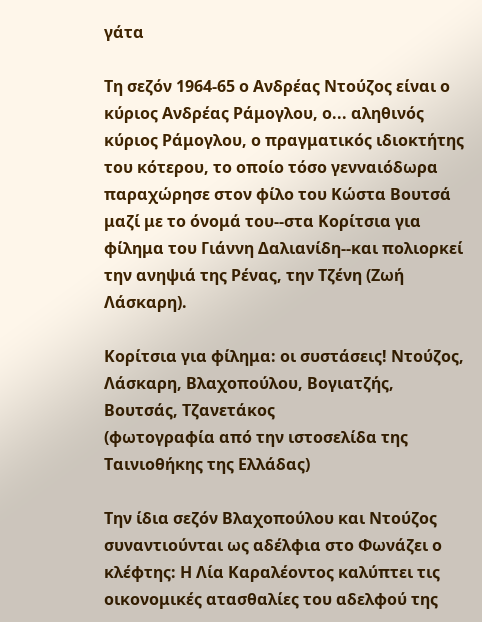γάτα

Τη σεζόν 1964-65 ο Ανδρέας Ντούζος είναι ο κύριος Ανδρέας Ράμογλου, ο... αληθινός κύριος Ράμογλου, ο πραγματικός ιδιοκτήτης του κότερου, το οποίο τόσο γενναιόδωρα παραχώρησε στον φίλο του Κώστα Βουτσά μαζί με το όνομά του--στα Κορίτσια για φίλημα του Γιάννη Δαλιανίδη--και πολιορκεί την ανηψιά της Ρένας, την Τζένη (Ζωή Λάσκαρη).

Κορίτσια για φίλημα: οι συστάσεις! Ντούζος, Λάσκαρη, Βλαχοπούλου, Βογιατζής, Βουτσάς, Τζανετάκος
(φωτογραφία από την ιστοσελίδα της Ταινιοθήκης της Ελλάδας)

Την ίδια σεζόν Βλαχοπούλου και Ντούζος συναντιούνται ως αδέλφια στο Φωνάζει ο κλέφτης: Η Λία Καραλέοντος καλύπτει τις οικονομικές ατασθαλίες του αδελφού της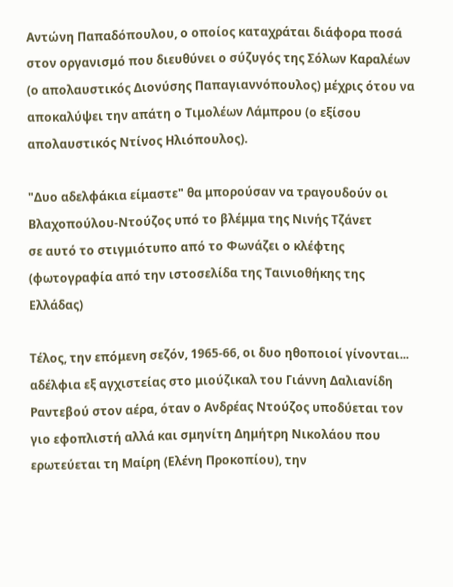Αντώνη Παπαδόπουλου, ο οποίος καταχράται διάφορα ποσά στον οργανισμό που διευθύνει ο σύζυγός της Σόλων Καραλέων (ο απολαυστικός Διονύσης Παπαγιαννόπουλος) μέχρις ότου να αποκαλύψει την απάτη ο Τιμολέων Λάμπρου (ο εξίσου απολαυστικός Ντίνος Ηλιόπουλος).

"Δυο αδελφάκια είμαστε" θα μπορούσαν να τραγουδούν οι Βλαχοπούλου-Ντούζος υπό το βλέμμα της Νινής Τζάνετ
σε αυτό το στιγμιότυπο από το Φωνάζει ο κλέφτης
(φωτογραφία από την ιστοσελίδα της Ταινιοθήκης της Ελλάδας)

Τέλος, την επόμενη σεζόν, 1965-66, οι δυο ηθοποιοί γίνονται... αδέλφια εξ αγχιστείας στο μιούζικαλ του Γιάννη Δαλιανίδη Ραντεβού στον αέρα, όταν ο Ανδρέας Ντούζος υποδύεται τον γιο εφοπλιστή αλλά και σμηνίτη Δημήτρη Νικολάου που ερωτεύεται τη Μαίρη (Ελένη Προκοπίου), την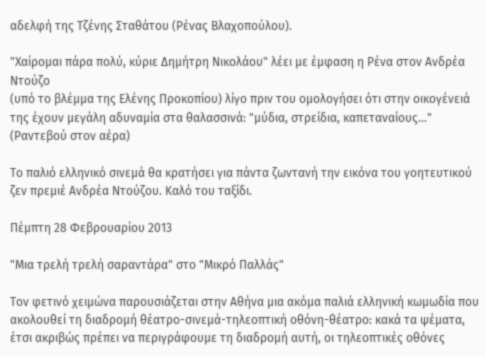αδελφή της Τζένης Σταθάτου (Ρένας Βλαχοπούλου).

"Χαίρομαι πάρα πολύ, κύριε Δημήτρη Νικολάου" λέει με έμφαση η Ρένα στον Ανδρέα Ντούζο
(υπό το βλέμμα της Ελένης Προκοπίου) λίγο πριν του ομολογήσει ότι στην οικογένειά της έχουν μεγάλη αδυναμία στα θαλασσινά: "μύδια, στρείδια, καπεταναίους..." (Ραντεβού στον αέρα)

Το παλιό ελληνικό σινεμά θα κρατήσει για πάντα ζωντανή την εικόνα του γοητευτικού ζεν πρεμιέ Ανδρέα Ντούζου. Καλό του ταξίδι.

Πέμπτη 28 Φεβρουαρίου 2013

"Μια τρελή τρελή σαραντάρα" στο "Μικρό Παλλάς"

Τον φετινό χειμώνα παρουσιάζεται στην Αθήνα μια ακόμα παλιά ελληνική κωμωδία που ακολουθεί τη διαδρομή θέατρο-σινεμά-τηλεοπτική οθόνη-θέατρο: κακά τα ψέματα, έτσι ακριβώς πρέπει να περιγράφουμε τη διαδρομή αυτή, οι τηλεοπτικές οθόνες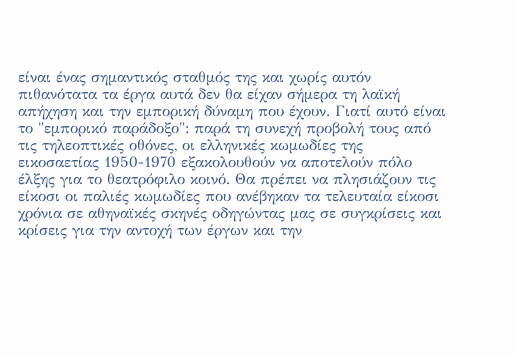είναι ένας σημαντικός σταθμός της και χωρίς αυτόν πιθανότατα τα έργα αυτά δεν θα είχαν σήμερα τη λαϊκή απήχηση και την εμπορική δύναμη που έχουν. Γιατί αυτό είναι το "εμπορικό παράδοξο": παρά τη συνεχή προβολή τους από τις τηλεοπτικές οθόνες, οι ελληνικές κωμωδίες της εικοσαετίας 1950-1970 εξακολουθούν να αποτελούν πόλο έλξης για το θεατρόφιλο κοινό. Θα πρέπει να πλησιάζουν τις είκοσι οι παλιές κωμωδίες που ανέβηκαν τα τελευταία είκοσι χρόνια σε αθηναϊκές σκηνές οδηγώντας μας σε συγκρίσεις και κρίσεις για την αντοχή των έργων και την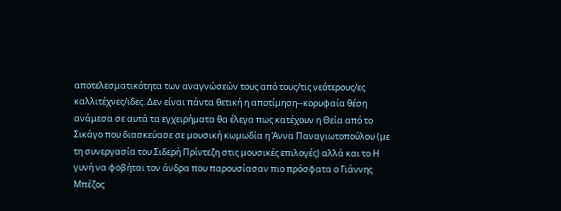αποτελεσματικότητα των αναγνώσεών τους από τους/τις νεότερους/ες καλλιτέχνες/ιδες. Δεν είναι πάντα θετική η αποτίμηση--κορυφαία θέση ανάμεσα σε αυτά τα εγχειρήματα θα έλεγα πως κατέχουν η Θεία από το Σικάγο που διασκεύασε σε μουσική κωμωδία η Άννα Παναγιωτοπούλου (με τη συνεργασία του Σιδερή Πρίντεζη στις μουσικές επιλογές) αλλά και το Η γυνή να φοβήται τον άνδρα που παρουσίασαν πιο πρόσφατα ο Γιάννης Μπέζος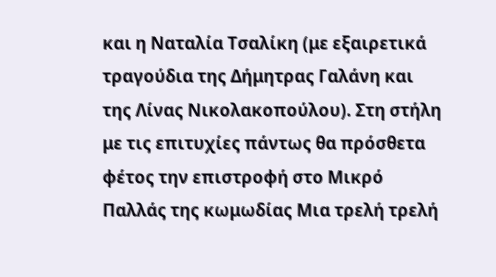και η Ναταλία Τσαλίκη (με εξαιρετικά τραγούδια της Δήμητρας Γαλάνη και της Λίνας Νικολακοπούλου). Στη στήλη με τις επιτυχίες πάντως θα πρόσθετα φέτος την επιστροφή στο Μικρό Παλλάς της κωμωδίας Μια τρελή τρελή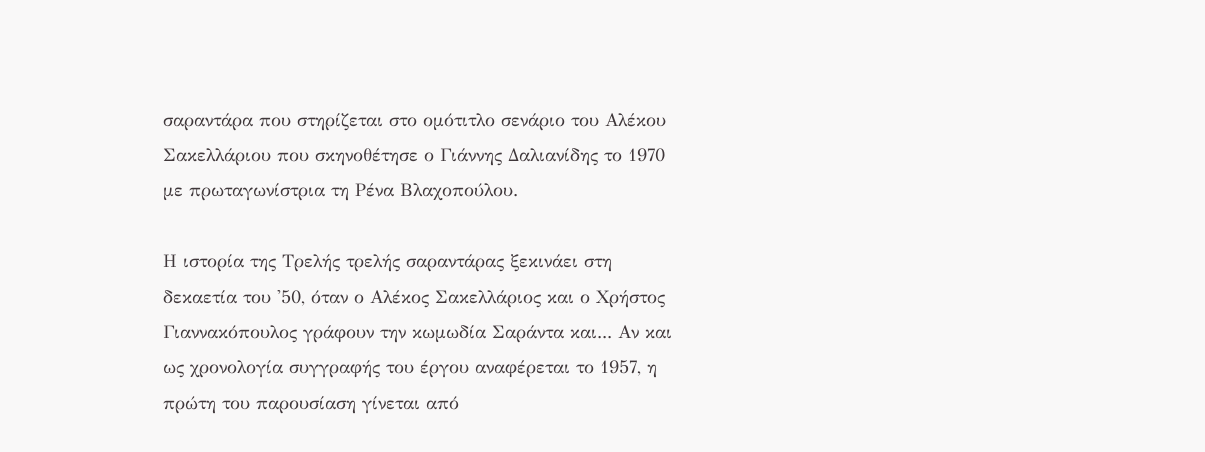σαραντάρα που στηρίζεται στο ομότιτλο σενάριο του Αλέκου Σακελλάριου που σκηνοθέτησε ο Γιάννης Δαλιανίδης το 1970 με πρωταγωνίστρια τη Ρένα Βλαχοπούλου.

Η ιστορία της Τρελής τρελής σαραντάρας ξεκινάει στη δεκαετία του '50, όταν ο Αλέκος Σακελλάριος και ο Χρήστος Γιαννακόπουλος γράφουν την κωμωδία Σαράντα και... Αν και ως χρονολογία συγγραφής του έργου αναφέρεται το 1957, η πρώτη του παρουσίαση γίνεται από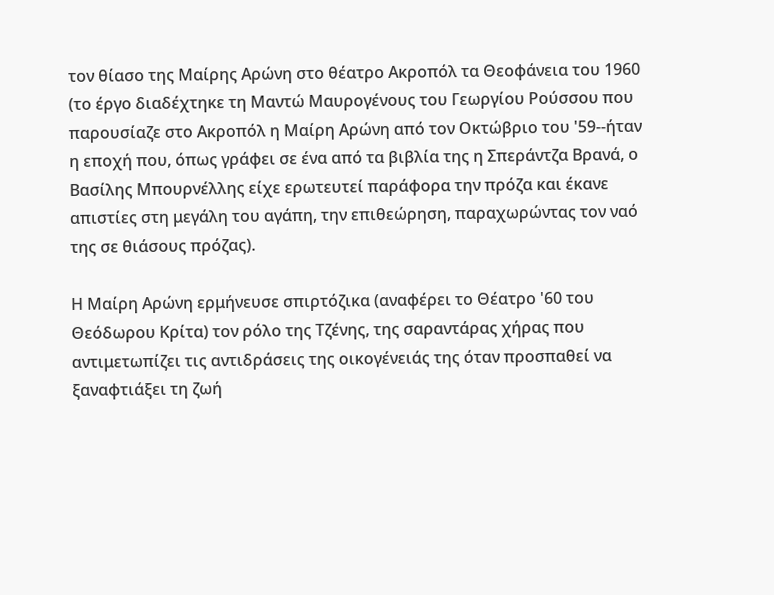τον θίασο της Μαίρης Αρώνη στο θέατρο Ακροπόλ τα Θεοφάνεια του 1960 (το έργο διαδέχτηκε τη Μαντώ Μαυρογένους του Γεωργίου Ρούσσου που παρουσίαζε στο Ακροπόλ η Μαίρη Αρώνη από τον Οκτώβριο του '59--ήταν η εποχή που, όπως γράφει σε ένα από τα βιβλία της η Σπεράντζα Βρανά, ο Βασίλης Μπουρνέλλης είχε ερωτευτεί παράφορα την πρόζα και έκανε απιστίες στη μεγάλη του αγάπη, την επιθεώρηση, παραχωρώντας τον ναό της σε θιάσους πρόζας).

Η Μαίρη Αρώνη ερμήνευσε σπιρτόζικα (αναφέρει το Θέατρο '60 του Θεόδωρου Κρίτα) τον ρόλο της Τζένης, της σαραντάρας χήρας που αντιμετωπίζει τις αντιδράσεις της οικογένειάς της όταν προσπαθεί να ξαναφτιάξει τη ζωή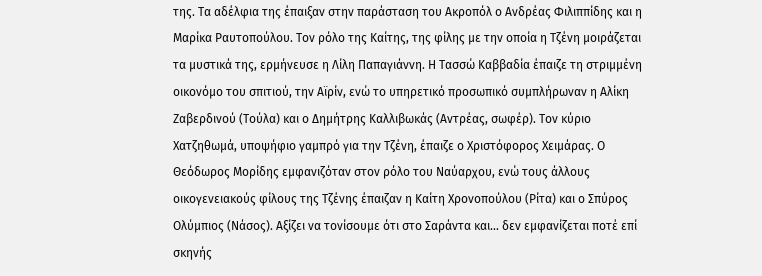της. Τα αδέλφια της έπαιξαν στην παράσταση του Ακροπόλ ο Ανδρέας Φιλιππίδης και η Μαρίκα Ραυτοπούλου. Τον ρόλο της Καίτης, της φίλης με την οποία η Τζένη μοιράζεται τα μυστικά της, ερμήνευσε η Λίλη Παπαγιάννη. Η Τασσώ Καββαδία έπαιζε τη στριμμένη οικονόμο του σπιτιού, την Αϊρίν, ενώ το υπηρετικό προσωπικό συμπλήρωναν η Αλίκη Ζαβερδινού (Τούλα) και ο Δημήτρης Καλλιβωκάς (Αντρέας, σωφέρ). Τον κύριο Χατζηθωμά, υποψήφιο γαμπρό για την Τζένη, έπαιζε ο Χριστόφορος Χειμάρας. Ο Θεόδωρος Μορίδης εμφανιζόταν στον ρόλο του Ναύαρχου, ενώ τους άλλους οικογενειακούς φίλους της Τζένης έπαιζαν η Καίτη Χρονοπούλου (Ρίτα) και ο Σπύρος Ολύμπιος (Νάσος). Αξίζει να τονίσουμε ότι στο Σαράντα και... δεν εμφανίζεται ποτέ επί σκηνής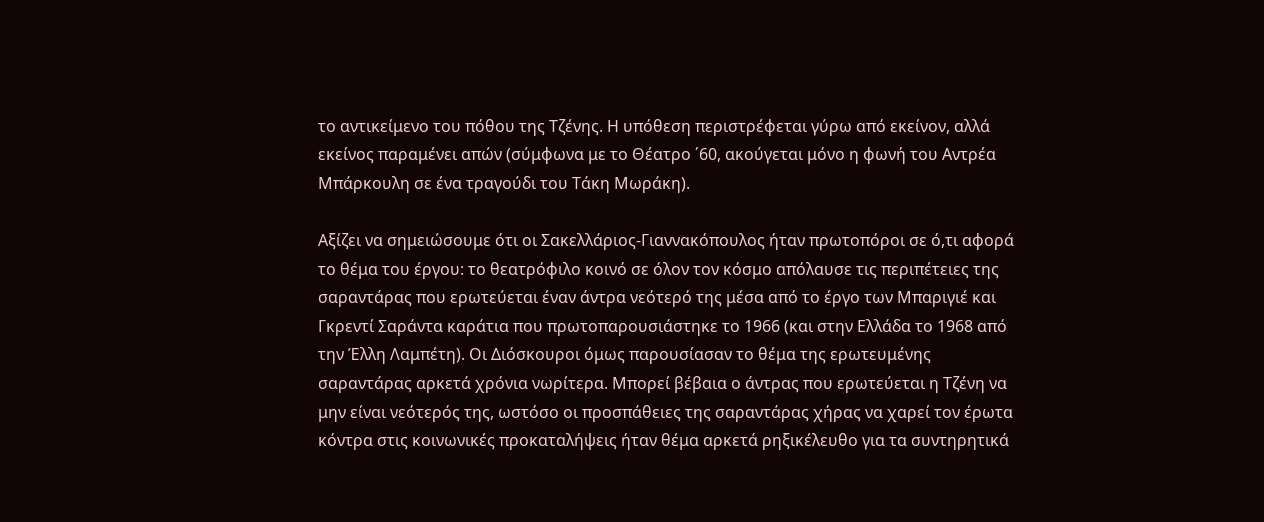το αντικείμενο του πόθου της Τζένης. Η υπόθεση περιστρέφεται γύρω από εκείνον, αλλά εκείνος παραμένει απών (σύμφωνα με το Θέατρο ΄60, ακούγεται μόνο η φωνή του Αντρέα Μπάρκουλη σε ένα τραγούδι του Τάκη Μωράκη).

Αξίζει να σημειώσουμε ότι οι Σακελλάριος-Γιαννακόπουλος ήταν πρωτοπόροι σε ό,τι αφορά το θέμα του έργου: το θεατρόφιλο κοινό σε όλον τον κόσμο απόλαυσε τις περιπέτειες της σαραντάρας που ερωτεύεται έναν άντρα νεότερό της μέσα από το έργο των Μπαριγιέ και Γκρεντί Σαράντα καράτια που πρωτοπαρουσιάστηκε το 1966 (και στην Ελλάδα το 1968 από την Έλλη Λαμπέτη). Οι Διόσκουροι όμως παρουσίασαν το θέμα της ερωτευμένης σαραντάρας αρκετά χρόνια νωρίτερα. Μπορεί βέβαια ο άντρας που ερωτεύεται η Τζένη να μην είναι νεότερός της, ωστόσο οι προσπάθειες της σαραντάρας χήρας να χαρεί τον έρωτα κόντρα στις κοινωνικές προκαταλήψεις ήταν θέμα αρκετά ρηξικέλευθο για τα συντηρητικά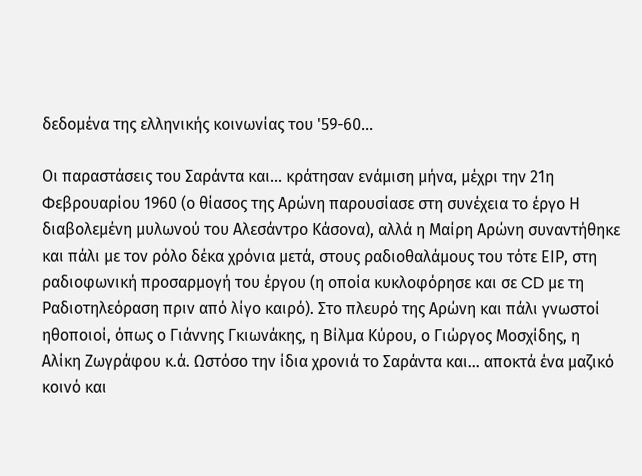δεδομένα της ελληνικής κοινωνίας του '59-60...

Οι παραστάσεις του Σαράντα και... κράτησαν ενάμιση μήνα, μέχρι την 21η Φεβρουαρίου 1960 (ο θίασος της Αρώνη παρουσίασε στη συνέχεια το έργο Η διαβολεμένη μυλωνού του Αλεσάντρο Κάσονα), αλλά η Μαίρη Αρώνη συναντήθηκε και πάλι με τον ρόλο δέκα χρόνια μετά, στους ραδιοθαλάμους του τότε ΕΙΡ, στη ραδιοφωνική προσαρμογή του έργου (η οποία κυκλοφόρησε και σε CD με τη Ραδιοτηλεόραση πριν από λίγο καιρό). Στο πλευρό της Αρώνη και πάλι γνωστοί ηθοποιοί, όπως ο Γιάννης Γκιωνάκης, η Βίλμα Κύρου, ο Γιώργος Μοσχίδης, η Αλίκη Ζωγράφου κ.ά. Ωστόσο την ίδια χρονιά το Σαράντα και... αποκτά ένα μαζικό κοινό και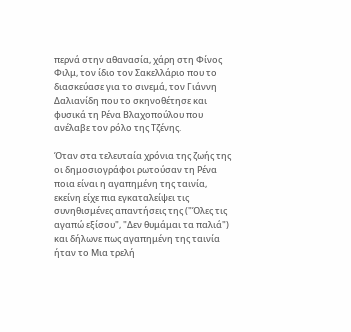περνά στην αθανασία, χάρη στη Φίνος Φιλμ, τον ίδιο τον Σακελλάριο που το διασκεύασε για το σινεμά, τον Γιάννη Δαλιανίδη που το σκηνοθέτησε και φυσικά τη Ρένα Βλαχοπούλου που ανέλαβε τον ρόλο της Τζένης.

Όταν στα τελευταία χρόνια της ζωής της οι δημοσιογράφοι ρωτούσαν τη Ρένα ποια είναι η αγαπημένη της ταινία, εκείνη είχε πια εγκαταλείψει τις συνηθισμένες απαντήσεις της ("Όλες τις αγαπώ εξίσου", "Δεν θυμάμαι τα παλιά") και δήλωνε πως αγαπημένη της ταινία ήταν το Μια τρελή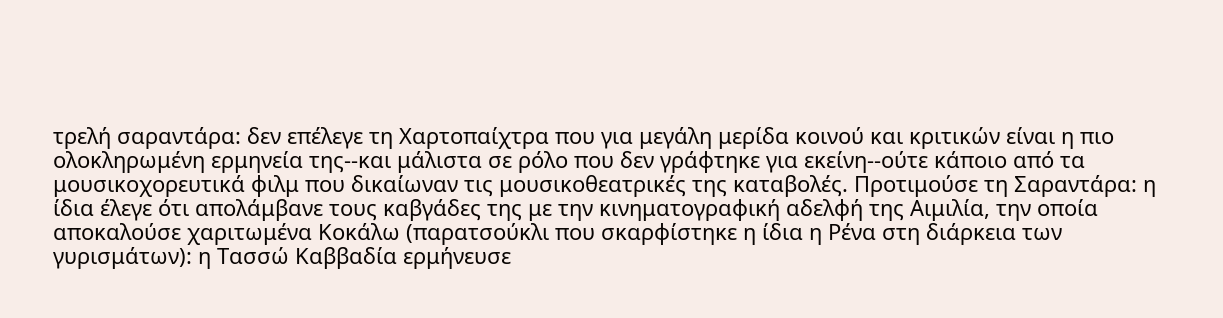τρελή σαραντάρα: δεν επέλεγε τη Χαρτοπαίχτρα που για μεγάλη μερίδα κοινού και κριτικών είναι η πιο ολοκληρωμένη ερμηνεία της--και μάλιστα σε ρόλο που δεν γράφτηκε για εκείνη--ούτε κάποιο από τα μουσικοχορευτικά φιλμ που δικαίωναν τις μουσικοθεατρικές της καταβολές. Προτιμούσε τη Σαραντάρα: η ίδια έλεγε ότι απολάμβανε τους καβγάδες της με την κινηματογραφική αδελφή της Αιμιλία, την οποία αποκαλούσε χαριτωμένα Κοκάλω (παρατσούκλι που σκαρφίστηκε η ίδια η Ρένα στη διάρκεια των γυρισμάτων): η Τασσώ Καββαδία ερμήνευσε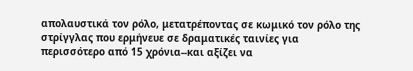απολαυστικά τον ρόλο, μετατρέποντας σε κωμικό τον ρόλο της στρίγγλας που ερμήνευε σε δραματικές ταινίες για περισσότερο από 15 χρόνια--και αξίζει να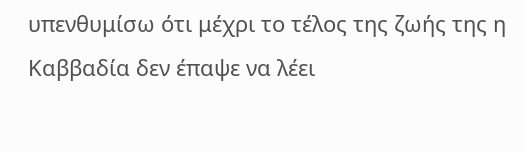υπενθυμίσω ότι μέχρι το τέλος της ζωής της η Καββαδία δεν έπαψε να λέει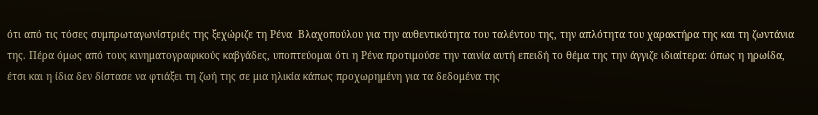ότι από τις τόσες συμπρωταγωνίστριές της ξεχώριζε τη Ρένα  Βλαχοπούλου για την αυθεντικότητα του ταλέντου της, την απλότητα του χαρακτήρα της και τη ζωντάνια της. Πέρα όμως από τους κινηματογραφικούς καβγάδες, υποπτεύομαι ότι η Ρένα προτιμούσε την ταινία αυτή επειδή το θέμα της την άγγιζε ιδιαίτερα: όπως η ηρωίδα, έτσι και η ίδια δεν δίστασε να φτιάξει τη ζωή της σε μια ηλικία κάπως προχωρημένη για τα δεδομένα της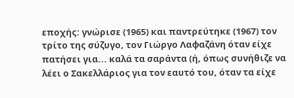εποχής: γνώρισε (1965) και παντρεύτηκε (1967) τον τρίτο της σύζυγο, τον Γιώργο Λαφαζάνη όταν είχε πατήσει για... καλά τα σαράντα (ή, όπως συνήθιζε να λέει ο Σακελλάριος για τον εαυτό του, όταν τα είχε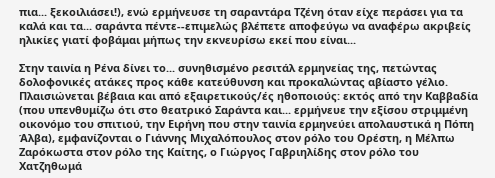πια... ξεκοιλιάσει!), ενώ ερμήνευσε τη σαραντάρα Τζένη όταν είχε περάσει για τα καλά και τα... σαράντα πέντε--επιμελώς βλέπετε αποφεύγω να αναφέρω ακριβείς ηλικίες γιατί φοβάμαι μήπως την εκνευρίσω εκεί που είναι...

Στην ταινία η Ρένα δίνει το... συνηθισμένο ρεσιτάλ ερμηνείας της, πετώντας δολοφονικές ατάκες προς κάθε κατεύθυνση και προκαλώντας αβίαστο γέλιο. Πλαισιώνεται βέβαια και από εξαιρετικούς/ές ηθοποιούς: εκτός από την Καββαδία (που υπενθυμίζω ότι στο θεατρικό Σαράντα και... ερμήνευε την εξίσου στριμμένη οικονόμο του σπιτιού, την Ειρήνη που στην ταινία ερμηνεύει απολαυστικά η Πόπη Άλβα), εμφανίζονται ο Γιάννης Μιχαλόπουλος στον ρόλο του Ορέστη, η Μέλπω Ζαρόκωστα στον ρόλο της Καίτης, ο Γιώργος Γαβριηλίδης στον ρόλο του Χατζηθωμά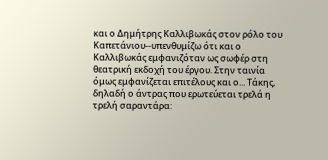και ο Δημήτρης Καλλιβωκάς στον ρόλο του Καπετάνιου--υπενθυμίζω ότι και ο Καλλιβωκάς εμφανιζόταν ως σωφέρ στη θεατρική εκδοχή του έργου. Στην ταινία όμως εμφανίζεται επιτέλους και ο... Τάκης, δηλαδή ο άντρας που ερωτεύεται τρελά η τρελή σαραντάρα: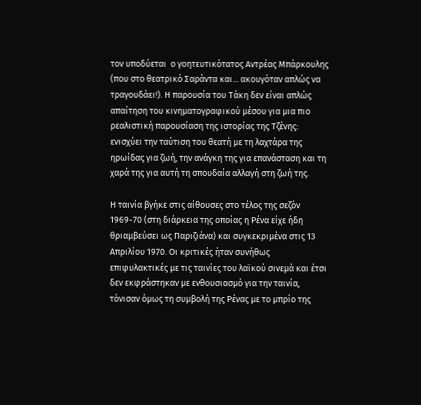τον υποδύεται  ο γοητευτικότατος Αντρέας Μπάρκουλης (που στο θεατρικό Σαράντα και... ακουγόταν απλώς να τραγουδάει!). Η παρουσία του Τάκη δεν είναι απλώς απαίτηση του κινηματογραφικού μέσου για μια πιο ρεαλιστική παρουσίαση της ιστορίας της Τζένης: ενισχύει την ταύτιση του θεατή με τη λαχτάρα της ηρωίδας για ζωή, την ανάγκη της για επανάσταση και τη χαρά της για αυτή τη σπουδαία αλλαγή στη ζωή της.

Η ταινία βγήκε στις αίθουσες στο τέλος της σεζόν 1969-70 (στη διάρκεια της οποίας η Ρένα είχε ήδη θριαμβεύσει ως Παριζιάνα) και συγκεκριμένα στις 13 Απριλίου 1970. Οι κριτικές ήταν συνήθως επιφυλακτικές με τις ταινίες του λαϊκού σινεμά και έτσι δεν εκφράστηκαν με ενθουσιασμό για την ταινία, τόνισαν όμως τη συμβολή της Ρένας με το μπρίο της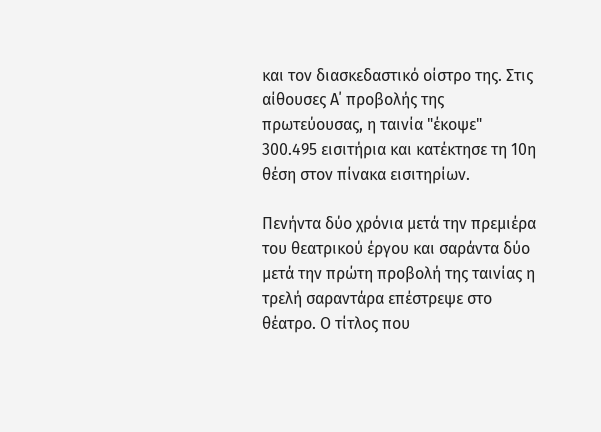και τον διασκεδαστικό οίστρο της. Στις αίθουσες Α΄ προβολής της πρωτεύουσας, η ταινία "έκοψε" 300.495 εισιτήρια και κατέκτησε τη 10η θέση στον πίνακα εισιτηρίων.

Πενήντα δύο χρόνια μετά την πρεμιέρα του θεατρικού έργου και σαράντα δύο μετά την πρώτη προβολή της ταινίας η τρελή σαραντάρα επέστρεψε στο θέατρο. Ο τίτλος που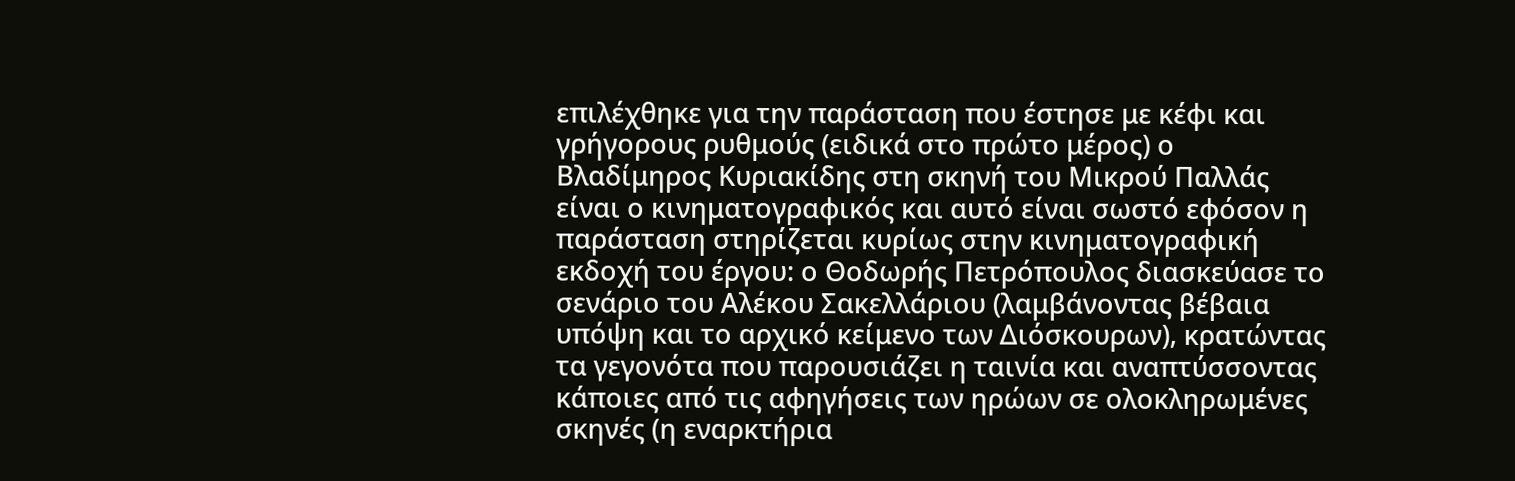επιλέχθηκε για την παράσταση που έστησε με κέφι και γρήγορους ρυθμούς (ειδικά στο πρώτο μέρος) ο Βλαδίμηρος Κυριακίδης στη σκηνή του Μικρού Παλλάς είναι ο κινηματογραφικός και αυτό είναι σωστό εφόσον η παράσταση στηρίζεται κυρίως στην κινηματογραφική εκδοχή του έργου: ο Θοδωρής Πετρόπουλος διασκεύασε το σενάριο του Αλέκου Σακελλάριου (λαμβάνοντας βέβαια υπόψη και το αρχικό κείμενο των Διόσκουρων), κρατώντας τα γεγονότα που παρουσιάζει η ταινία και αναπτύσσοντας κάποιες από τις αφηγήσεις των ηρώων σε ολοκληρωμένες σκηνές (η εναρκτήρια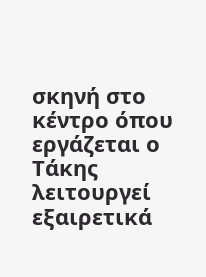σκηνή στο κέντρο όπου εργάζεται ο Τάκης λειτουργεί εξαιρετικά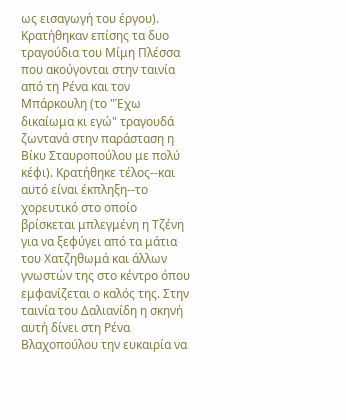ως εισαγωγή του έργου). Κρατήθηκαν επίσης τα δυο τραγούδια του Μίμη Πλέσσα που ακούγονται στην ταινία από τη Ρένα και τον Μπάρκουλη (το "Έχω δικαίωμα κι εγώ" τραγουδά ζωντανά στην παράσταση η Βίκυ Σταυροπούλου με πολύ κέφι). Κρατήθηκε τέλος--και αυτό είναι έκπληξη--το χορευτικό στο οποίο βρίσκεται μπλεγμένη η Τζένη για να ξεφύγει από τα μάτια του Χατζηθωμά και άλλων γνωστών της στο κέντρο όπου εμφανίζεται ο καλός της. Στην ταινία του Δαλιανίδη η σκηνή αυτή δίνει στη Ρένα Βλαχοπούλου την ευκαιρία να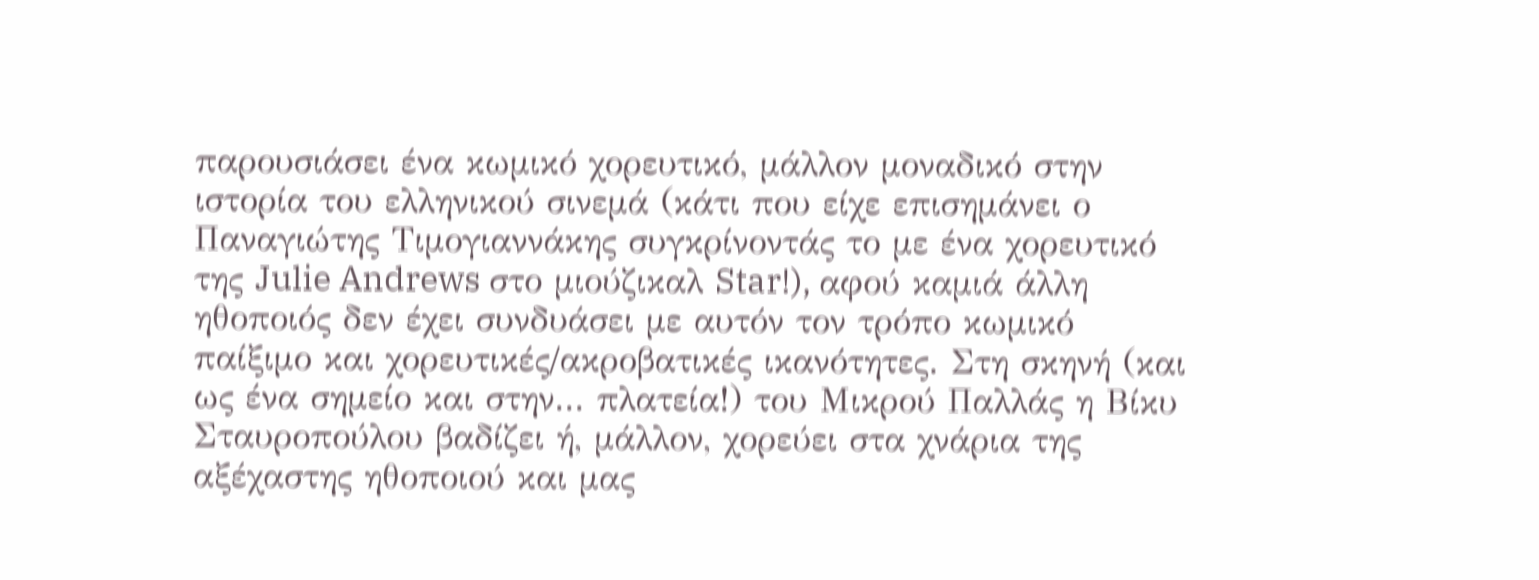παρουσιάσει ένα κωμικό χορευτικό, μάλλον μοναδικό στην ιστορία του ελληνικού σινεμά (κάτι που είχε επισημάνει ο Παναγιώτης Τιμογιαννάκης συγκρίνοντάς το με ένα χορευτικό της Julie Andrews στο μιούζικαλ Star!), αφού καμιά άλλη ηθοποιός δεν έχει συνδυάσει με αυτόν τον τρόπο κωμικό παίξιμο και χορευτικές/ακροβατικές ικανότητες. Στη σκηνή (και ως ένα σημείο και στην... πλατεία!) του Μικρού Παλλάς η Βίκυ Σταυροπούλου βαδίζει ή, μάλλον, χορεύει στα χνάρια της αξέχαστης ηθοποιού και μας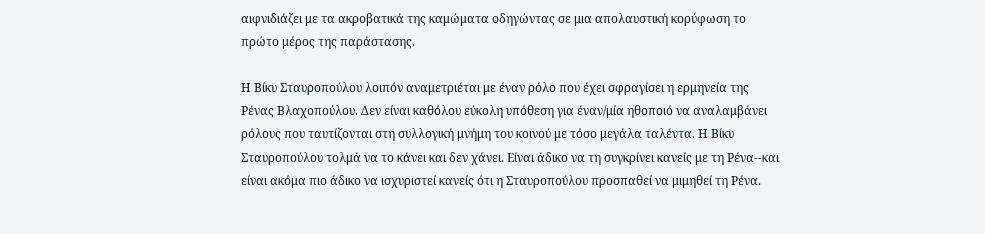αιφνιδιάζει με τα ακροβατικά της καμώματα οδηγώντας σε μια απολαυστική κορύφωση το πρώτο μέρος της παράστασης.

Η Βίκυ Σταυροπούλου λοιπόν αναμετριέται με έναν ρόλο που έχει σφραγίσει η ερμηνεία της Ρένας Βλαχοπούλου. Δεν είναι καθόλου εύκολη υπόθεση για έναν/μία ηθοποιό να αναλαμβάνει ρόλους που ταυτίζονται στη συλλογική μνήμη του κοινού με τόσο μεγάλα ταλέντα. Η Βίκυ Σταυροπούλου τολμά να το κάνει και δεν χάνει. Είναι άδικο να τη συγκρίνει κανείς με τη Ρένα--και είναι ακόμα πιο άδικο να ισχυριστεί κανείς ότι η Σταυροπούλου προσπαθεί να μιμηθεί τη Ρένα.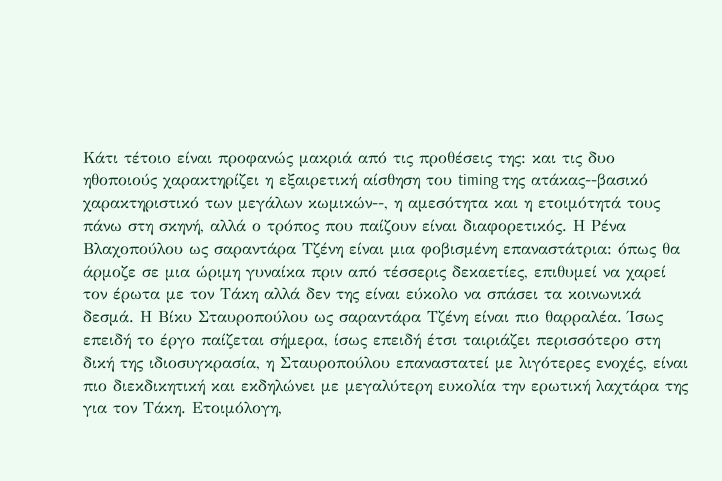Κάτι τέτοιο είναι προφανώς μακριά από τις προθέσεις της: και τις δυο ηθοποιούς χαρακτηρίζει η εξαιρετική αίσθηση του timing της ατάκας--βασικό χαρακτηριστικό των μεγάλων κωμικών--, η αμεσότητα και η ετοιμότητά τους πάνω στη σκηνή, αλλά ο τρόπος που παίζουν είναι διαφορετικός. Η Ρένα Βλαχοπούλου ως σαραντάρα Τζένη είναι μια φοβισμένη επαναστάτρια: όπως θα άρμοζε σε μια ώριμη γυναίκα πριν από τέσσερις δεκαετίες, επιθυμεί να χαρεί τον έρωτα με τον Τάκη αλλά δεν της είναι εύκολο να σπάσει τα κοινωνικά δεσμά. Η Βίκυ Σταυροπούλου ως σαραντάρα Τζένη είναι πιο θαρραλέα. Ίσως επειδή το έργο παίζεται σήμερα, ίσως επειδή έτσι ταιριάζει περισσότερο στη δική της ιδιοσυγκρασία, η Σταυροπούλου επαναστατεί με λιγότερες ενοχές, είναι πιο διεκδικητική και εκδηλώνει με μεγαλύτερη ευκολία την ερωτική λαχτάρα της για τον Τάκη. Ετοιμόλογη,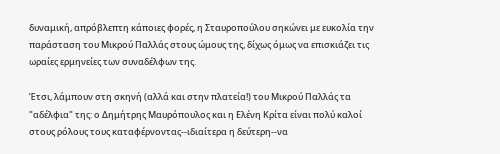δυναμική, απρόβλεπτη κάποιες φορές, η Σταυροπούλου σηκώνει με ευκολία την παράσταση του Μικρού Παλλάς στους ώμους της, δίχως όμως να επισκιάζει τις ωραίες ερμηνείες των συναδέλφων της.

Έτσι, λάμπουν στη σκηνή (αλλά και στην πλατεία!) του Μικρού Παλλάς τα "αδέλφια" της: ο Δημήτρης Μαυρόπουλος και η Ελένη Κρίτα είναι πολύ καλοί στους ρόλους τους καταφέρνοντας--ιδιαίτερα η δεύτερη--να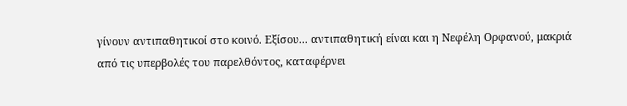γίνουν αντιπαθητικοί στο κοινό. Εξίσου... αντιπαθητική είναι και η Νεφέλη Ορφανού, μακριά από τις υπερβολές του παρελθόντος, καταφέρνει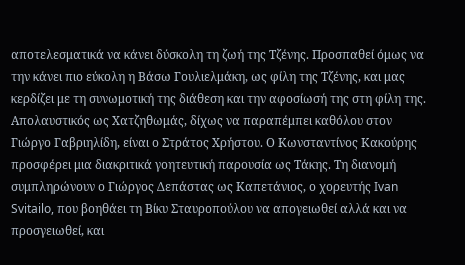αποτελεσματικά να κάνει δύσκολη τη ζωή της Τζένης. Προσπαθεί όμως να την κάνει πιο εύκολη η Βάσω Γουλιελμάκη, ως φίλη της Τζένης, και μας κερδίζει με τη συνωμοτική της διάθεση και την αφοσίωσή της στη φίλη της. Απολαυστικός ως Χατζηθωμάς, δίχως να παραπέμπει καθόλου στον Γιώργο Γαβριηλίδη, είναι ο Στράτος Χρήστου. Ο Κωνσταντίνος Κακούρης προσφέρει μια διακριτικά γοητευτική παρουσία ως Τάκης. Τη διανομή συμπληρώνουν ο Γιώργος Δεπάστας ως Καπετάνιος, ο χορευτής Ivan Svitailo, που βοηθάει τη Βίκυ Σταυροπούλου να απογειωθεί αλλά και να προσγειωθεί, και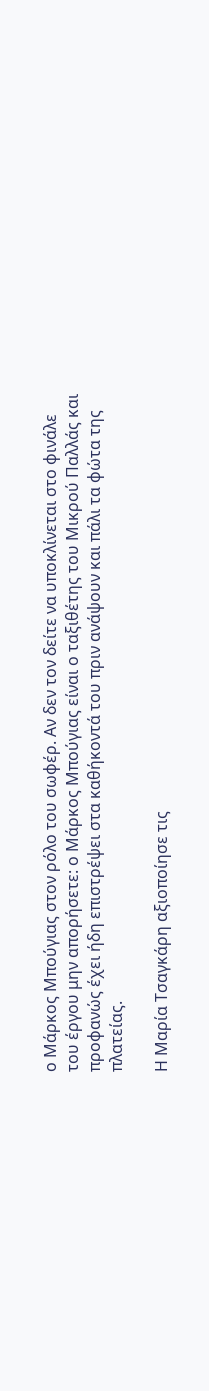ο Μάρκος Μπούγιας στον ρόλο του σωφέρ. Αν δεν τον δείτε να υποκλίνεται στο φινάλε του έργου μην απορήσετε: ο Μάρκος Μπούγιας είναι ο ταξιθέτης του Μικρού Παλλάς και προφανώς έχει ήδη επιστρέψει στα καθήκοντά του πριν ανάψουν και πάλι τα φώτα της πλατείας.

Η Μαρία Τσαγκάρη αξιοποίησε τις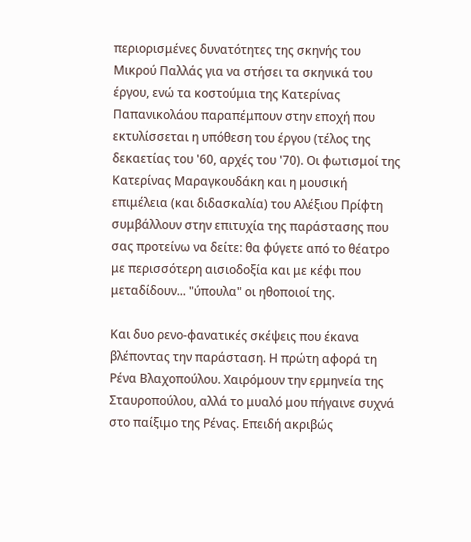περιορισμένες δυνατότητες της σκηνής του Μικρού Παλλάς για να στήσει τα σκηνικά του έργου, ενώ τα κοστούμια της Κατερίνας Παπανικολάου παραπέμπουν στην εποχή που εκτυλίσσεται η υπόθεση του έργου (τέλος της δεκαετίας του '60, αρχές του '70). Οι φωτισμοί της Κατερίνας Μαραγκουδάκη και η μουσική επιμέλεια (και διδασκαλία) του Αλέξιου Πρίφτη συμβάλλουν στην επιτυχία της παράστασης που σας προτείνω να δείτε: θα φύγετε από το θέατρο με περισσότερη αισιοδοξία και με κέφι που μεταδίδουν... "ύπουλα" οι ηθοποιοί της.

Και δυο ρενο-φανατικές σκέψεις που έκανα βλέποντας την παράσταση. Η πρώτη αφορά τη Ρένα Βλαχοπούλου. Χαιρόμουν την ερμηνεία της Σταυροπούλου, αλλά το μυαλό μου πήγαινε συχνά στο παίξιμο της Ρένας. Επειδή ακριβώς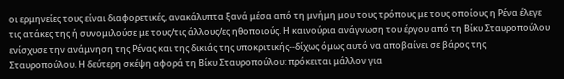οι ερμηνείες τους είναι διαφορετικές, ανακάλυπτα ξανά μέσα από τη μνήμη μου τους τρόπους με τους οποίους η Ρένα έλεγε τις ατάκες της ή συνομιλούσε με τους/τις άλλους/ες ηθοποιούς. Η καινούρια ανάγνωση του έργου από τη Βίκυ Σταυροπούλου ενίσχυσε την ανάμνηση της Ρένας και της δικιάς της υποκριτικής--δίχως όμως αυτό να αποβαίνει σε βάρος της Σταυροπούλου. Η δεύτερη σκέψη αφορά τη Βίκυ Σταυροπούλου: πρόκειται μάλλον για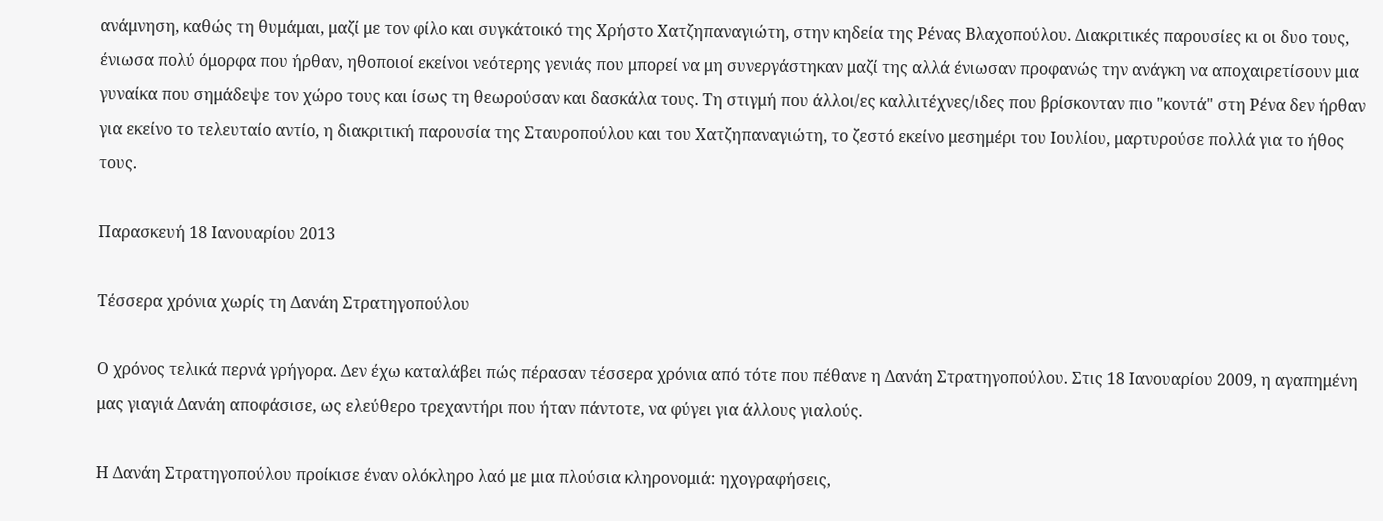ανάμνηση, καθώς τη θυμάμαι, μαζί με τον φίλο και συγκάτοικό της Χρήστο Χατζηπαναγιώτη, στην κηδεία της Ρένας Βλαχοπούλου. Διακριτικές παρουσίες κι οι δυο τους, ένιωσα πολύ όμορφα που ήρθαν, ηθοποιοί εκείνοι νεότερης γενιάς που μπορεί να μη συνεργάστηκαν μαζί της αλλά ένιωσαν προφανώς την ανάγκη να αποχαιρετίσουν μια γυναίκα που σημάδεψε τον χώρο τους και ίσως τη θεωρούσαν και δασκάλα τους. Τη στιγμή που άλλοι/ες καλλιτέχνες/ιδες που βρίσκονταν πιο "κοντά" στη Ρένα δεν ήρθαν για εκείνο το τελευταίο αντίο, η διακριτική παρουσία της Σταυροπούλου και του Χατζηπαναγιώτη, το ζεστό εκείνο μεσημέρι του Ιουλίου, μαρτυρούσε πολλά για το ήθος τους.

Παρασκευή 18 Ιανουαρίου 2013

Τέσσερα χρόνια χωρίς τη Δανάη Στρατηγοπούλου

Ο χρόνος τελικά περνά γρήγορα. Δεν έχω καταλάβει πώς πέρασαν τέσσερα χρόνια από τότε που πέθανε η Δανάη Στρατηγοπούλου. Στις 18 Ιανουαρίου 2009, η αγαπημένη μας γιαγιά Δανάη αποφάσισε, ως ελεύθερο τρεχαντήρι που ήταν πάντοτε, να φύγει για άλλους γιαλούς.

Η Δανάη Στρατηγοπούλου προίκισε έναν ολόκληρο λαό με μια πλούσια κληρονομιά: ηχογραφήσεις,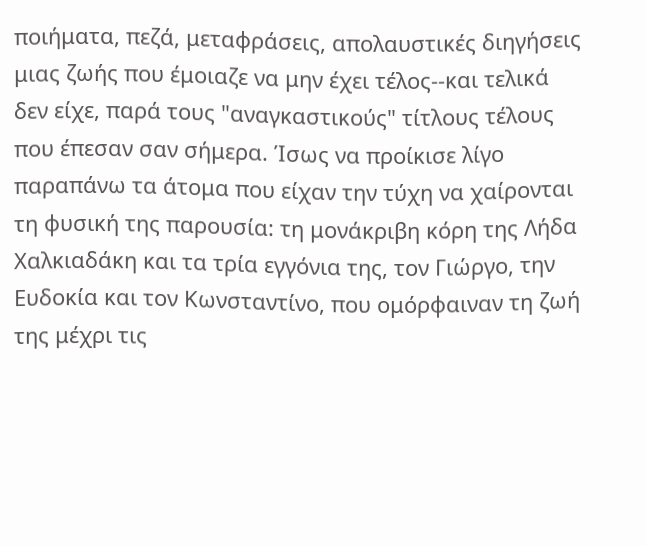ποιήματα, πεζά, μεταφράσεις, απολαυστικές διηγήσεις μιας ζωής που έμοιαζε να μην έχει τέλος--και τελικά δεν είχε, παρά τους "αναγκαστικούς" τίτλους τέλους που έπεσαν σαν σήμερα. Ίσως να προίκισε λίγο παραπάνω τα άτομα που είχαν την τύχη να χαίρονται τη φυσική της παρουσία: τη μονάκριβη κόρη της Λήδα Χαλκιαδάκη και τα τρία εγγόνια της, τον Γιώργο, την Ευδοκία και τον Κωνσταντίνο, που ομόρφαιναν τη ζωή της μέχρι τις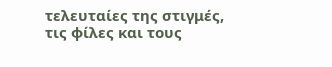τελευταίες της στιγμές, τις φίλες και τους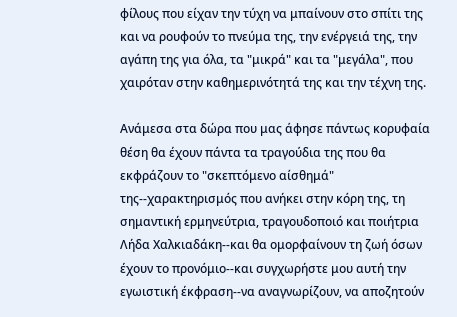φίλους που είχαν την τύχη να μπαίνουν στο σπίτι της και να ρουφούν το πνεύμα της, την ενέργειά της, την αγάπη της για όλα, τα "μικρά" και τα "μεγάλα", που χαιρόταν στην καθημερινότητά της και την τέχνη της.

Ανάμεσα στα δώρα που μας άφησε πάντως κορυφαία θέση θα έχουν πάντα τα τραγούδια της που θα εκφράζουν το "σκεπτόμενο αίσθημά" της--χαρακτηρισμός που ανήκει στην κόρη της, τη σημαντική ερμηνεύτρια, τραγουδοποιό και ποιήτρια Λήδα Χαλκιαδάκη--και θα ομορφαίνουν τη ζωή όσων έχουν το προνόμιο--και συγχωρήστε μου αυτή την εγωιστική έκφραση--να αναγνωρίζουν, να αποζητούν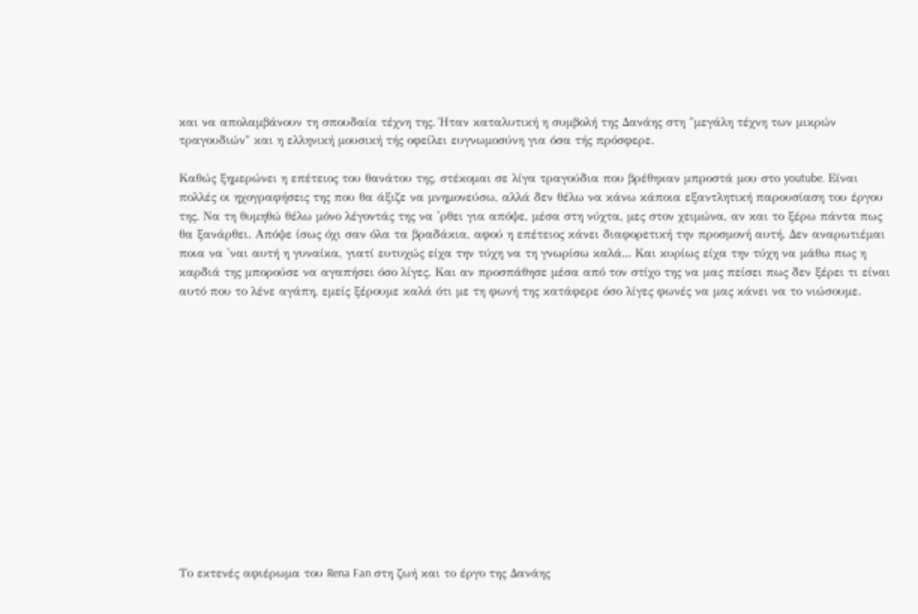και να απολαμβάνουν τη σπουδαία τέχνη της. Ήταν καταλυτική η συμβολή της Δανάης στη "μεγάλη τέχνη των μικρών τραγουδιών" και η ελληνική μουσική τής οφείλει ευγνωμοσύνη για όσα τής πρόσφερε.

Καθώς ξημερώνει η επέτειος του θανάτου της, στέκομαι σε λίγα τραγούδια που βρέθηκαν μπροστά μου στο youtube. Είναι πολλές οι ηχογραφήσεις της που θα άξιζε να μνημονεύσω, αλλά δεν θέλω να κάνω κάποια εξαντλητική παρουσίαση του έργου της. Να τη θυμηθώ θέλω μόνο λέγοντάς της να 'ρθει για απόψε, μέσα στη νύχτα, μες στον χειμώνα, αν και το ξέρω πάντα πως θα ξανάρθει. Απόψε ίσως όχι σαν όλα τα βραδάκια, αφού η επέτειος κάνει διαφορετική την προσμονή αυτή. Δεν αναρωτιέμαι ποια να 'ναι αυτή η γυναίκα, γιατί ευτυχώς είχα την τύχη να τη γνωρίσω καλά... Και κυρίως είχα την τύχη να μάθω πως η καρδιά της μπορούσε να αγαπήσει όσο λίγες. Και αν προσπάθησε μέσα από τον στίχο της να μας πείσει πως δεν ξέρει τι είναι αυτό που το λένε αγάπη, εμείς ξέρουμε καλά ότι με τη φωνή της κατάφερε όσο λίγες φωνές να μας κάνει να το νιώσουμε.














Το εκτενές αφιέρωμα του Rena Fan στη ζωή και το έργο της Δανάης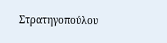Στρατηγοπούλου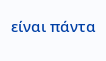είναι πάντα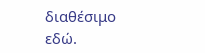διαθέσιμο εδώ.